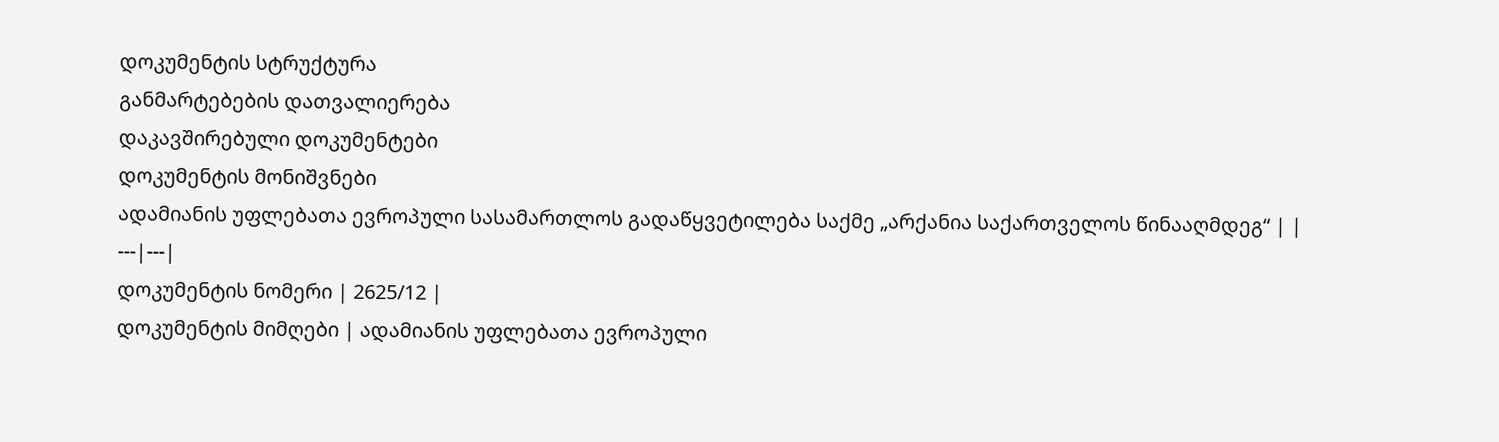დოკუმენტის სტრუქტურა
განმარტებების დათვალიერება
დაკავშირებული დოკუმენტები
დოკუმენტის მონიშვნები
ადამიანის უფლებათა ევროპული სასამართლოს გადაწყვეტილება საქმე „არქანია საქართველოს წინააღმდეგ“ | |
---|---|
დოკუმენტის ნომერი | 2625/12 |
დოკუმენტის მიმღები | ადამიანის უფლებათა ევროპული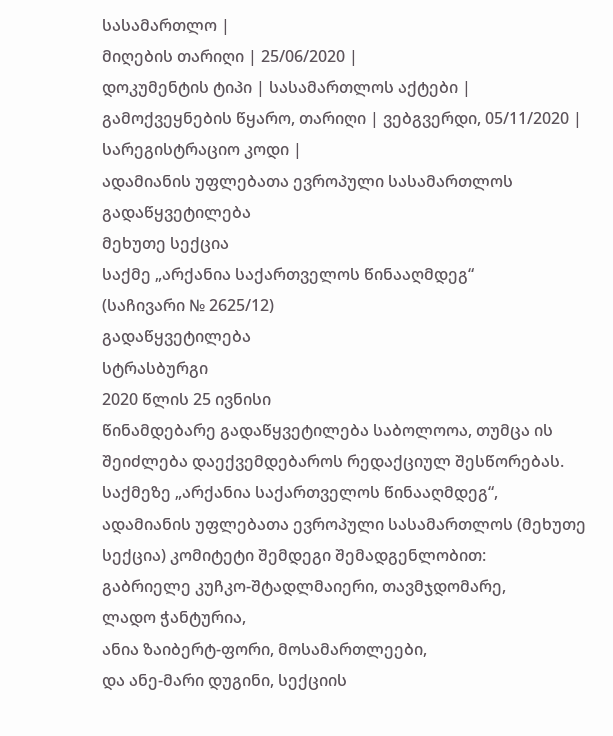სასამართლო |
მიღების თარიღი | 25/06/2020 |
დოკუმენტის ტიპი | სასამართლოს აქტები |
გამოქვეყნების წყარო, თარიღი | ვებგვერდი, 05/11/2020 |
სარეგისტრაციო კოდი |
ადამიანის უფლებათა ევროპული სასამართლოს გადაწყვეტილება
მეხუთე სექცია
საქმე „არქანია საქართველოს წინააღმდეგ“
(საჩივარი № 2625/12)
გადაწყვეტილება
სტრასბურგი
2020 წლის 25 ივნისი
წინამდებარე გადაწყვეტილება საბოლოოა, თუმცა ის შეიძლება დაექვემდებაროს რედაქციულ შესწორებას.
საქმეზე „არქანია საქართველოს წინააღმდეგ“,
ადამიანის უფლებათა ევროპული სასამართლოს (მეხუთე სექცია) კომიტეტი შემდეგი შემადგენლობით:
გაბრიელე კუჩკო-შტადლმაიერი, თავმჯდომარე,
ლადო ჭანტურია,
ანია ზაიბერტ-ფორი, მოსამართლეები,
და ანე-მარი დუგინი, სექციის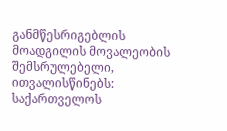განმწესრიგებლის მოადგილის მოვალეობის შემსრულებელი,
ითვალისწინებს:
საქართველოს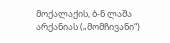მოქალაქის, ბ-ნ ლაშა არქანიას („მომჩივანი“)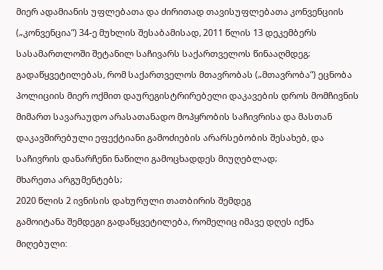მიერ ადამიანის უფლებათა და ძირითად თავისუფლებათა კონვენციის („კონვენცია“) 34-ე მუხლის შესაბამისად, 2011 წლის 13 დეკემბერს სასამართლოში შეტანილ საჩივარს საქართველოს წინააღმდეგ;
გადაწყვეტილებას, რომ საქართველოს მთავრობას („მთავრობა“) ეცნობა პოლიციის მიერ ოქმით დაურეგისტრირებელი დაკავების დროს მომჩივნის მიმართ სავარაუდო არასათანადო მოპყრობის საჩივრისა და მასთან დაკავშირებული ეფექტიანი გამოძიების არარსებობის შესახებ, და საჩივრის დანარჩენი ნაწილი გამოცხადდეს მიუღებლად;
მხარეთა არგუმენტებს;
2020 წლის 2 ივნისის დახურული თათბირის შემდეგ
გამოიტანა შემდეგი გადაწყვეტილება, რომელიც იმავე დღეს იქნა მიღებული: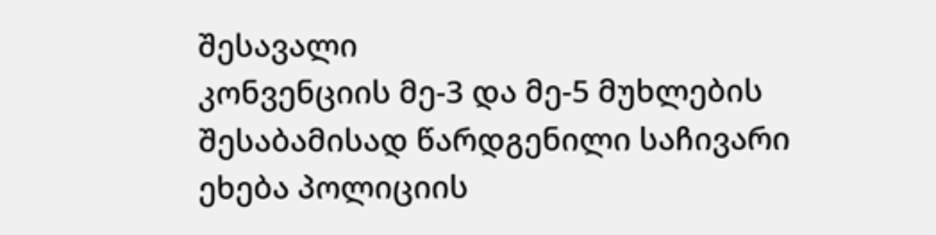შესავალი
კონვენციის მე-3 და მე-5 მუხლების შესაბამისად წარდგენილი საჩივარი ეხება პოლიციის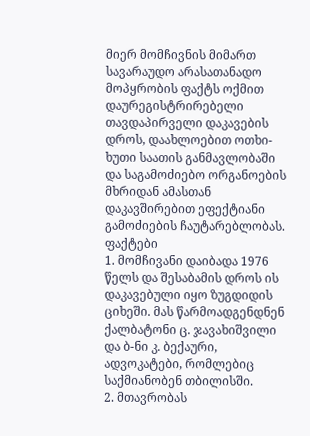მიერ მომჩივნის მიმართ სავარაუდო არასათანადო მოპყრობის ფაქტს ოქმით დაურეგისტრირებელი თავდაპირველი დაკავების დროს, დაახლოებით ოთხი-ხუთი საათის განმავლობაში და საგამოძიებო ორგანოების მხრიდან ამასთან დაკავშირებით ეფექტიანი გამოძიების ჩაუტარებლობას.
ფაქტები
1. მომჩივანი დაიბადა 1976 წელს და შესაბამის დროს ის დაკავებული იყო ზუგდიდის ციხეში. მას წარმოადგენდნენ ქალბატონი ც. ჯავახიშვილი და ბ-ნი კ. ბექაური, ადვოკატები, რომლებიც საქმიანობენ თბილისში.
2. მთავრობას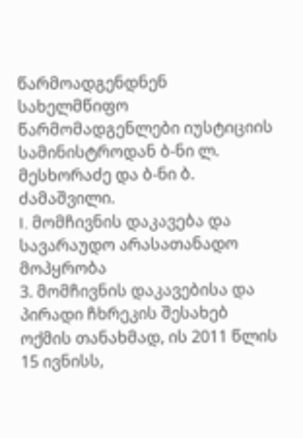წარმოადგენდნენ სახელმწიფო წარმომადგენლები იუსტიციის სამინისტროდან ბ-ნი ლ. მესხორაძე და ბ-ნი ბ. ძამაშვილი.
I. მომჩივნის დაკავება და სავარაუდო არასათანადო მოპყრობა
3. მომჩივნის დაკავებისა და პირადი ჩხრეკის შესახებ ოქმის თანახმად, ის 2011 წლის 15 ივნისს,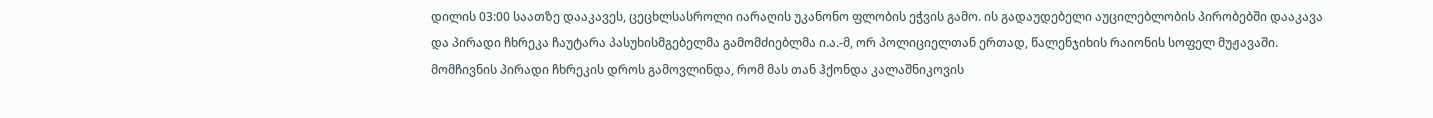დილის 03:00 საათზე დააკავეს, ცეცხლსასროლი იარაღის უკანონო ფლობის ეჭვის გამო. ის გადაუდებელი აუცილებლობის პირობებში დააკავა და პირადი ჩხრეკა ჩაუტარა პასუხისმგებელმა გამომძიებლმა ი.ა.-მ, ორ პოლიციელთან ერთად, წალენჯიხის რაიონის სოფელ მუჟავაში. მომჩივნის პირადი ჩხრეკის დროს გამოვლინდა, რომ მას თან ჰქონდა კალაშნიკოვის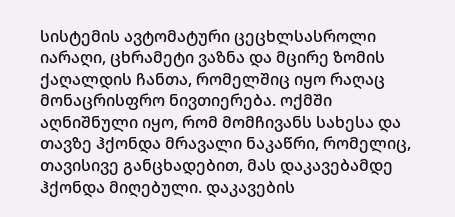სისტემის ავტომატური ცეცხლსასროლი იარაღი, ცხრამეტი ვაზნა და მცირე ზომის ქაღალდის ჩანთა, რომელშიც იყო რაღაც მონაცრისფრო ნივთიერება. ოქმში აღნიშნული იყო, რომ მომჩივანს სახესა და თავზე ჰქონდა მრავალი ნაკაწრი, რომელიც, თავისივე განცხადებით, მას დაკავებამდე ჰქონდა მიღებული. დაკავების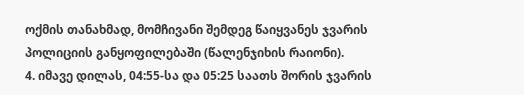ოქმის თანახმად, მომჩივანი შემდეგ წაიყვანეს ჯვარის პოლიციის განყოფილებაში (წალენჯიხის რაიონი).
4. იმავე დილას, 04:55-სა და 05:25 საათს შორის ჯვარის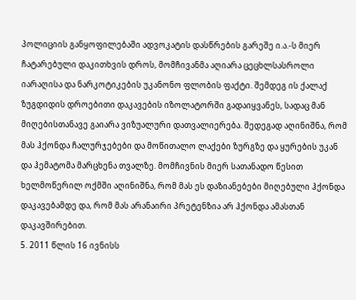პოლიციის განყოფილებაში ადვოკატის დასწრების გარეშე ი.ა.-ს მიერ ჩატარებული დაკითხვის დროს, მომჩივანმა აღიარა ცეცხლსასროლი იარაღისა და ნარკოტიკების უკანონო ფლობის ფაქტი. შემდეგ ის ქალაქ ზუგდიდის დროებითი დაკავების იზოლატორში გადაიყვანეს, სადაც მან მიღებისთანავე გაიარა ვიზუალური დათვალიერება. შედეგად აღინიშნა, რომ მას ჰქონდა ჩალურჯებები და მოწითალო ლაქები ზურგზე და ყურების უკან და ჰემატომა მარცხენა თვალზე. მომჩივნის მიერ სათანადო წესით ხელმოწერილ ოქმში აღინიშნა, რომ მას ეს დაზიანებები მიღებული ჰქონდა დაკავებამდე და, რომ მას არანაირი პრეტენზია არ ჰქონდა ამასთან დაკავშირებით.
5. 2011 წლის 16 ივნისს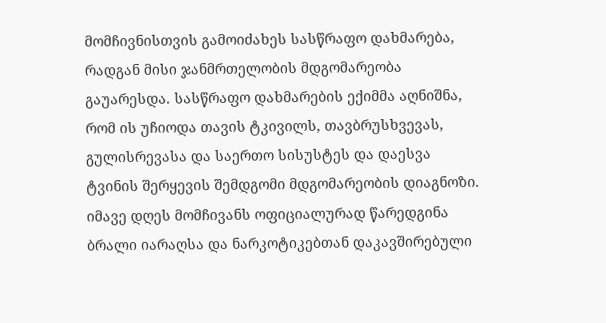მომჩივნისთვის გამოიძახეს სასწრაფო დახმარება, რადგან მისი ჯანმრთელობის მდგომარეობა გაუარესდა. სასწრაფო დახმარების ექიმმა აღნიშნა, რომ ის უჩიოდა თავის ტკივილს, თავბრუსხვევას, გულისრევასა და საერთო სისუსტეს და დაესვა ტვინის შერყევის შემდგომი მდგომარეობის დიაგნოზი. იმავე დღეს მომჩივანს ოფიციალურად წარედგინა ბრალი იარაღსა და ნარკოტიკებთან დაკავშირებული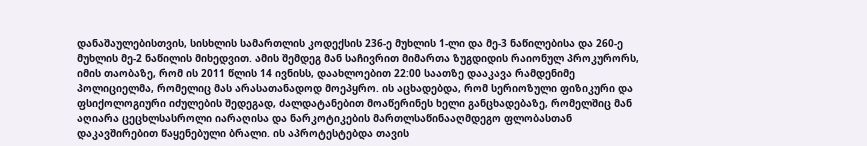დანაშაულებისთვის, სისხლის სამართლის კოდექსის 236-ე მუხლის 1-ლი და მე-3 ნაწილებისა და 260-ე მუხლის მე-2 ნაწილის მიხედვით. ამის შემდეგ მან საჩივრით მიმართა ზუგდიდის რაიონულ პროკურორს, იმის თაობაზე, რომ ის 2011 წლის 14 ივნისს, დაახლოებით 22:00 საათზე დააკავა რამდენიმე პოლიციელმა, რომელიც მას არასათანადოდ მოეპყრო. ის აცხადებდა, რომ სერიოზული ფიზიკური და ფსიქოლოგიური იძულების შედეგად, ძალდატანებით მოაწერინეს ხელი განცხადებაზე, რომელშიც მან აღიარა ცეცხლსასროლი იარაღისა და ნარკოტიკების მართლსაწინააღმდეგო ფლობასთან დაკავშირებით წაყენებული ბრალი. ის აპროტესტებდა თავის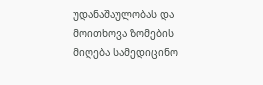უდანაშაულობას და მოითხოვა ზომების მიღება სამედიცინო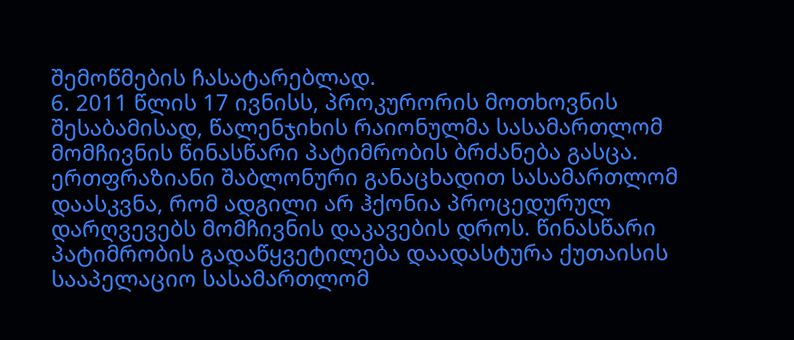შემოწმების ჩასატარებლად.
6. 2011 წლის 17 ივნისს, პროკურორის მოთხოვნის შესაბამისად, წალენჯიხის რაიონულმა სასამართლომ მომჩივნის წინასწარი პატიმრობის ბრძანება გასცა. ერთფრაზიანი შაბლონური განაცხადით სასამართლომ დაასკვნა, რომ ადგილი არ ჰქონია პროცედურულ დარღვევებს მომჩივნის დაკავების დროს. წინასწარი პატიმრობის გადაწყვეტილება დაადასტურა ქუთაისის სააპელაციო სასამართლომ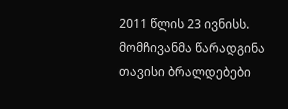2011 წლის 23 ივნისს. მომჩივანმა წარადგინა თავისი ბრალდებები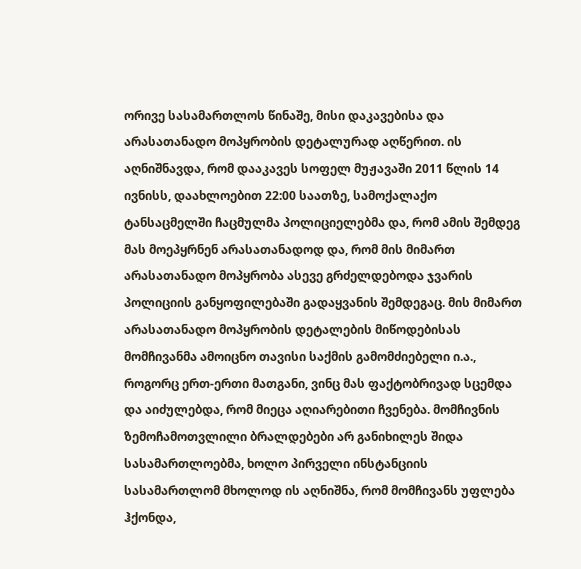ორივე სასამართლოს წინაშე, მისი დაკავებისა და არასათანადო მოპყრობის დეტალურად აღწერით. ის აღნიშნავდა, რომ დააკავეს სოფელ მუჟავაში 2011 წლის 14 ივნისს, დაახლოებით 22:00 საათზე, სამოქალაქო ტანსაცმელში ჩაცმულმა პოლიციელებმა და, რომ ამის შემდეგ მას მოეპყრნენ არასათანადოდ და, რომ მის მიმართ არასათანადო მოპყრობა ასევე გრძელდებოდა ჯვარის პოლიციის განყოფილებაში გადაყვანის შემდეგაც. მის მიმართ არასათანადო მოპყრობის დეტალების მიწოდებისას მომჩივანმა ამოიცნო თავისი საქმის გამომძიებელი ი.ა., როგორც ერთ-ერთი მათგანი, ვინც მას ფაქტობრივად სცემდა და აიძულებდა, რომ მიეცა აღიარებითი ჩვენება. მომჩივნის ზემოჩამოთვლილი ბრალდებები არ განიხილეს შიდა სასამართლოებმა, ხოლო პირველი ინსტანციის სასამართლომ მხოლოდ ის აღნიშნა, რომ მომჩივანს უფლება ჰქონდა,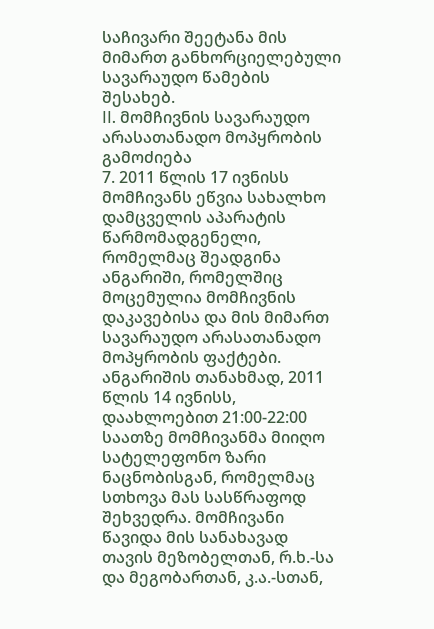საჩივარი შეეტანა მის მიმართ განხორციელებული სავარაუდო წამების შესახებ.
II. მომჩივნის სავარაუდო არასათანადო მოპყრობის გამოძიება
7. 2011 წლის 17 ივნისს მომჩივანს ეწვია სახალხო დამცველის აპარატის წარმომადგენელი, რომელმაც შეადგინა ანგარიში, რომელშიც მოცემულია მომჩივნის დაკავებისა და მის მიმართ სავარაუდო არასათანადო მოპყრობის ფაქტები. ანგარიშის თანახმად, 2011 წლის 14 ივნისს, დაახლოებით 21:00-22:00 საათზე მომჩივანმა მიიღო სატელეფონო ზარი ნაცნობისგან, რომელმაც სთხოვა მას სასწრაფოდ შეხვედრა. მომჩივანი წავიდა მის სანახავად თავის მეზობელთან, რ.ხ.-სა და მეგობართან, კ.ა.-სთან,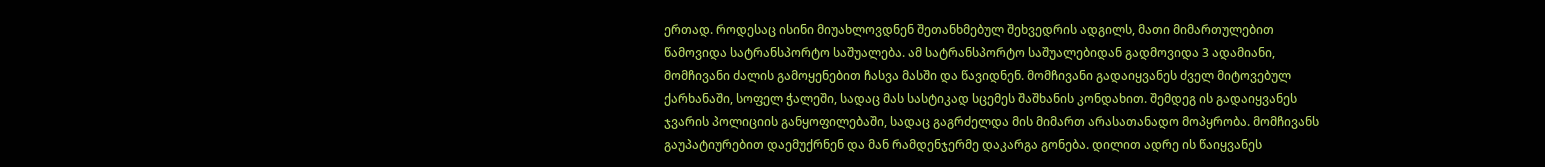ერთად. როდესაც ისინი მიუახლოვდნენ შეთანხმებულ შეხვედრის ადგილს, მათი მიმართულებით წამოვიდა სატრანსპორტო საშუალება. ამ სატრანსპორტო საშუალებიდან გადმოვიდა 3 ადამიანი, მომჩივანი ძალის გამოყენებით ჩასვა მასში და წავიდნენ. მომჩივანი გადაიყვანეს ძველ მიტოვებულ ქარხანაში, სოფელ ჭალეში, სადაც მას სასტიკად სცემეს შაშხანის კონდახით. შემდეგ ის გადაიყვანეს ჯვარის პოლიციის განყოფილებაში, სადაც გაგრძელდა მის მიმართ არასათანადო მოპყრობა. მომჩივანს გაუპატიურებით დაემუქრნენ და მან რამდენჯერმე დაკარგა გონება. დილით ადრე ის წაიყვანეს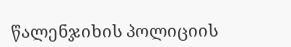წალენჯიხის პოლიციის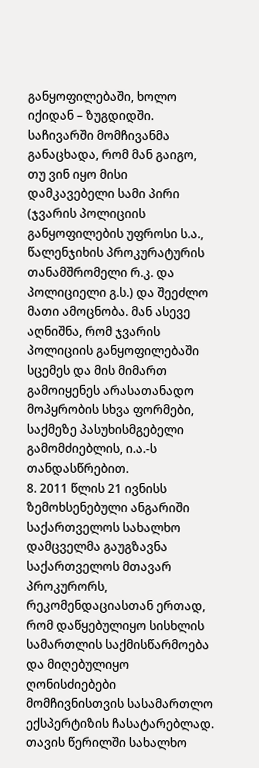განყოფილებაში, ხოლო იქიდან – ზუგდიდში. საჩივარში მომჩივანმა განაცხადა, რომ მან გაიგო, თუ ვინ იყო მისი დამკავებელი სამი პირი (ჯვარის პოლიციის განყოფილების უფროსი ს.ა., წალენჯიხის პროკურატურის თანამშრომელი რ.კ. და პოლიციელი გ.ს.) და შეეძლო მათი ამოცნობა. მან ასევე აღნიშნა, რომ ჯვარის პოლიციის განყოფილებაში სცემეს და მის მიმართ გამოიყენეს არასათანადო მოპყრობის სხვა ფორმები, საქმეზე პასუხისმგებელი გამომძიებლის, ი.ა.-ს თანდასწრებით.
8. 2011 წლის 21 ივნისს ზემოხსენებული ანგარიში საქართველოს სახალხო დამცველმა გაუგზავნა საქართველოს მთავარ პროკურორს, რეკომენდაციასთან ერთად, რომ დაწყებულიყო სისხლის სამართლის საქმისწარმოება და მიღებულიყო ღონისძიებები მომჩივნისთვის სასამართლო ექსპერტიზის ჩასატარებლად. თავის წერილში სახალხო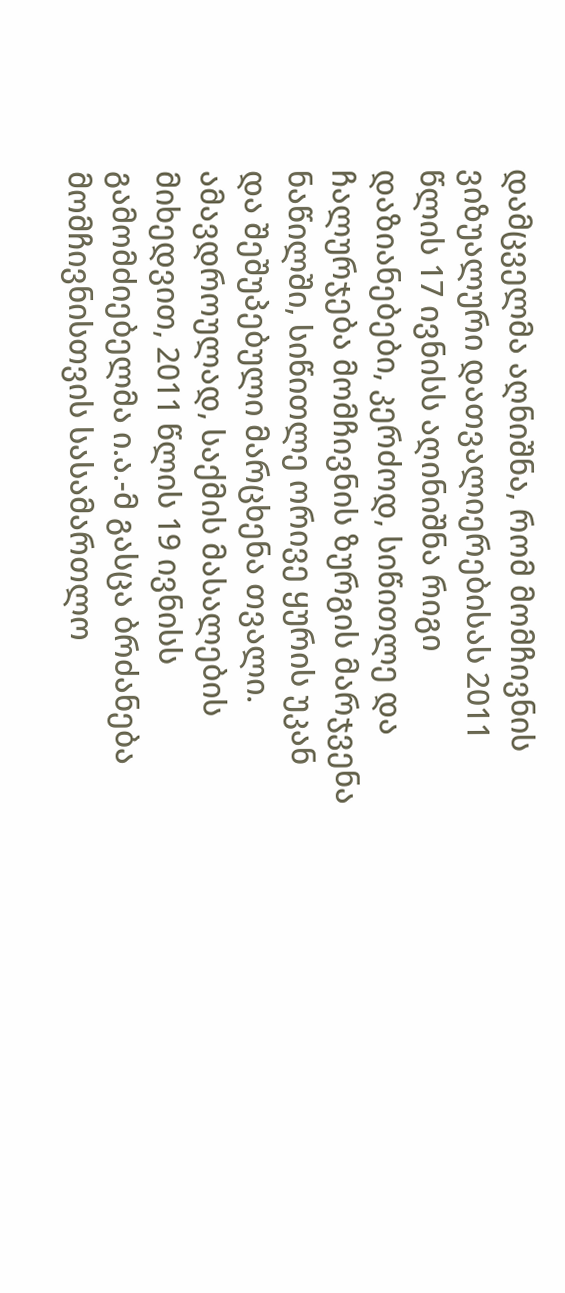დამცველმა აღნიშნა, რომ მომჩივნის ვიზუალური დათვალიერებისას 2011 წლის 17 ივნისს აღინიშნა რიგი დაზიანებები, კერძოდ, სიწითლე და ჩალურჯება მომჩივნის ზურგის მარჯვენა ნაწილში, სიწითლე ორივე ყურის უკან და შეშუპებული მარცხენა თვალი. ამავდროულად, საქმის მასალების მიხედვით, 2011 წლის 19 ივნისს გამომძიებელმა ი.ა.-მ გასცა ბრძანება მომჩივნისთვის სასამართლო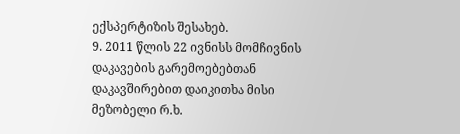ექსპერტიზის შესახებ.
9. 2011 წლის 22 ივნისს მომჩივნის დაკავების გარემოებებთან დაკავშირებით დაიკითხა მისი მეზობელი რ.ხ.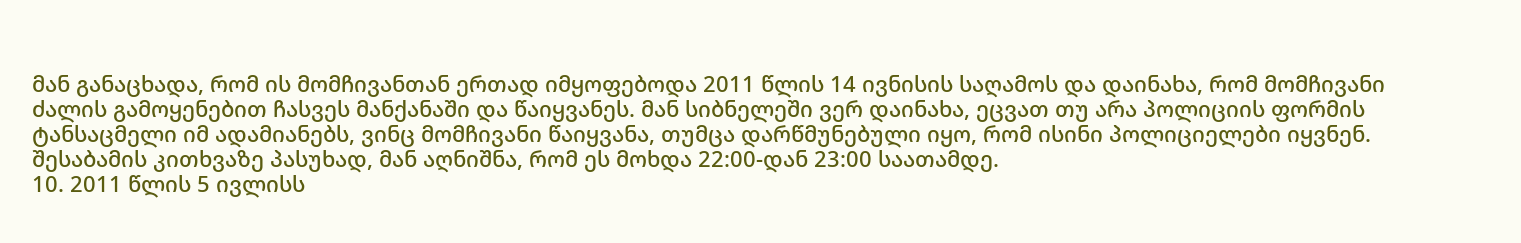მან განაცხადა, რომ ის მომჩივანთან ერთად იმყოფებოდა 2011 წლის 14 ივნისის საღამოს და დაინახა, რომ მომჩივანი ძალის გამოყენებით ჩასვეს მანქანაში და წაიყვანეს. მან სიბნელეში ვერ დაინახა, ეცვათ თუ არა პოლიციის ფორმის ტანსაცმელი იმ ადამიანებს, ვინც მომჩივანი წაიყვანა, თუმცა დარწმუნებული იყო, რომ ისინი პოლიციელები იყვნენ. შესაბამის კითხვაზე პასუხად, მან აღნიშნა, რომ ეს მოხდა 22:00-დან 23:00 საათამდე.
10. 2011 წლის 5 ივლისს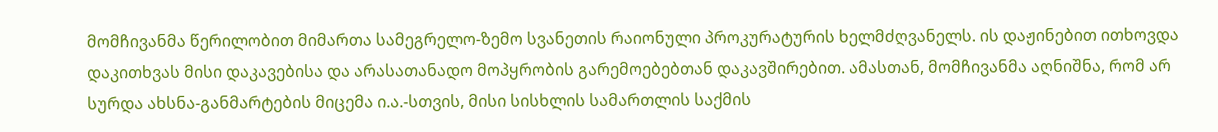მომჩივანმა წერილობით მიმართა სამეგრელო-ზემო სვანეთის რაიონული პროკურატურის ხელმძღვანელს. ის დაჟინებით ითხოვდა დაკითხვას მისი დაკავებისა და არასათანადო მოპყრობის გარემოებებთან დაკავშირებით. ამასთან, მომჩივანმა აღნიშნა, რომ არ სურდა ახსნა-განმარტების მიცემა ი.ა.-სთვის, მისი სისხლის სამართლის საქმის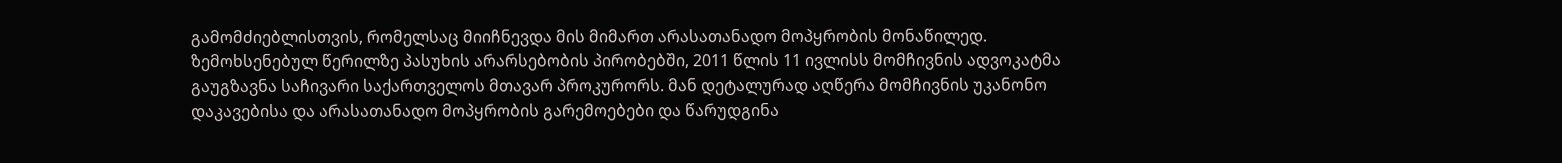გამომძიებლისთვის, რომელსაც მიიჩნევდა მის მიმართ არასათანადო მოპყრობის მონაწილედ. ზემოხსენებულ წერილზე პასუხის არარსებობის პირობებში, 2011 წლის 11 ივლისს მომჩივნის ადვოკატმა გაუგზავნა საჩივარი საქართველოს მთავარ პროკურორს. მან დეტალურად აღწერა მომჩივნის უკანონო დაკავებისა და არასათანადო მოპყრობის გარემოებები და წარუდგინა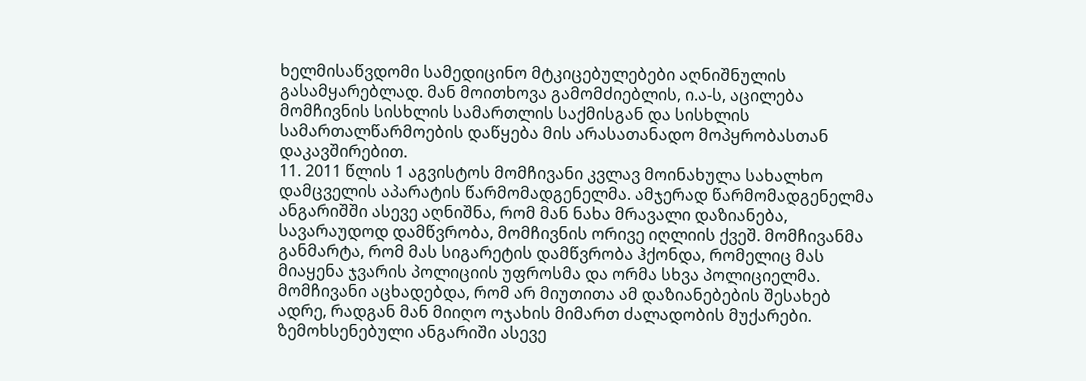ხელმისაწვდომი სამედიცინო მტკიცებულებები აღნიშნულის გასამყარებლად. მან მოითხოვა გამომძიებლის, ი.ა-ს, აცილება მომჩივნის სისხლის სამართლის საქმისგან და სისხლის სამართალწარმოების დაწყება მის არასათანადო მოპყრობასთან დაკავშირებით.
11. 2011 წლის 1 აგვისტოს მომჩივანი კვლავ მოინახულა სახალხო დამცველის აპარატის წარმომადგენელმა. ამჯერად წარმომადგენელმა ანგარიშში ასევე აღნიშნა, რომ მან ნახა მრავალი დაზიანება, სავარაუდოდ დამწვრობა, მომჩივნის ორივე იღლიის ქვეშ. მომჩივანმა განმარტა, რომ მას სიგარეტის დამწვრობა ჰქონდა, რომელიც მას მიაყენა ჯვარის პოლიციის უფროსმა და ორმა სხვა პოლიციელმა. მომჩივანი აცხადებდა, რომ არ მიუთითა ამ დაზიანებების შესახებ ადრე, რადგან მან მიიღო ოჯახის მიმართ ძალადობის მუქარები. ზემოხსენებული ანგარიში ასევე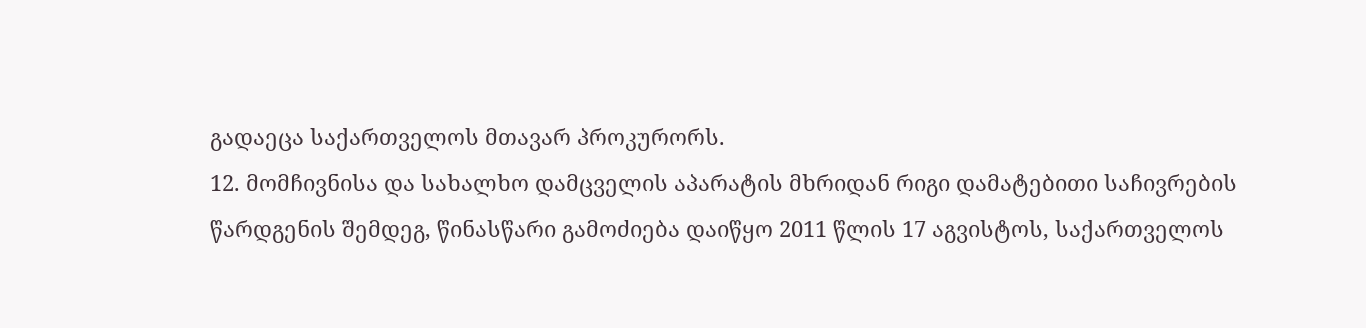გადაეცა საქართველოს მთავარ პროკურორს.
12. მომჩივნისა და სახალხო დამცველის აპარატის მხრიდან რიგი დამატებითი საჩივრების წარდგენის შემდეგ, წინასწარი გამოძიება დაიწყო 2011 წლის 17 აგვისტოს, საქართველოს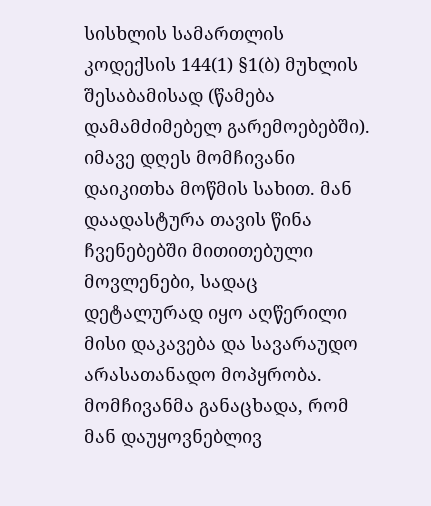სისხლის სამართლის კოდექსის 144(1) §1(ბ) მუხლის შესაბამისად (წამება დამამძიმებელ გარემოებებში). იმავე დღეს მომჩივანი დაიკითხა მოწმის სახით. მან დაადასტურა თავის წინა ჩვენებებში მითითებული მოვლენები, სადაც დეტალურად იყო აღწერილი მისი დაკავება და სავარაუდო არასათანადო მოპყრობა. მომჩივანმა განაცხადა, რომ მან დაუყოვნებლივ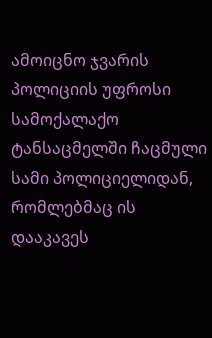ამოიცნო ჯვარის პოლიციის უფროსი სამოქალაქო ტანსაცმელში ჩაცმული სამი პოლიციელიდან, რომლებმაც ის დააკავეს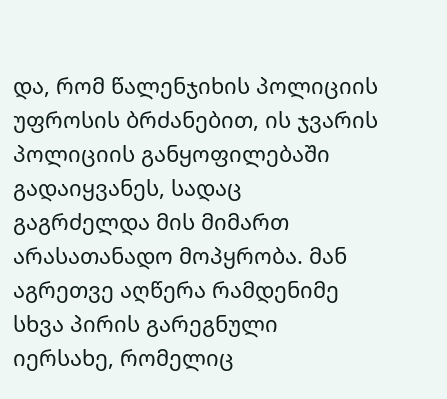და, რომ წალენჯიხის პოლიციის უფროსის ბრძანებით, ის ჯვარის პოლიციის განყოფილებაში გადაიყვანეს, სადაც გაგრძელდა მის მიმართ არასათანადო მოპყრობა. მან აგრეთვე აღწერა რამდენიმე სხვა პირის გარეგნული იერსახე, რომელიც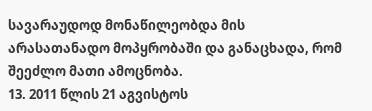სავარაუდოდ მონაწილეობდა მის არასათანადო მოპყრობაში და განაცხადა, რომ შეეძლო მათი ამოცნობა.
13. 2011 წლის 21 აგვისტოს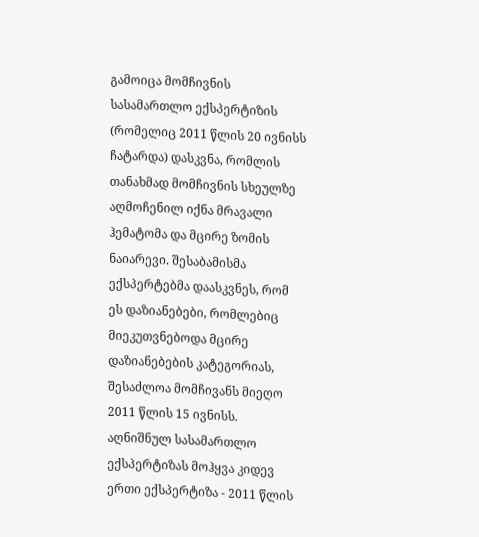გამოიცა მომჩივნის სასამართლო ექსპერტიზის (რომელიც 2011 წლის 20 ივნისს ჩატარდა) დასკვნა, რომლის თანახმად მომჩივნის სხეულზე აღმოჩენილ იქნა მრავალი ჰემატომა და მცირე ზომის ნაიარევი. შესაბამისმა ექსპერტებმა დაასკვნეს, რომ ეს დაზიანებები, რომლებიც მიეკუთვნებოდა მცირე დაზიანებების კატეგორიას, შესაძლოა მომჩივანს მიეღო 2011 წლის 15 ივნისს. აღნიშნულ სასამართლო ექსპერტიზას მოჰყვა კიდევ ერთი ექსპერტიზა - 2011 წლის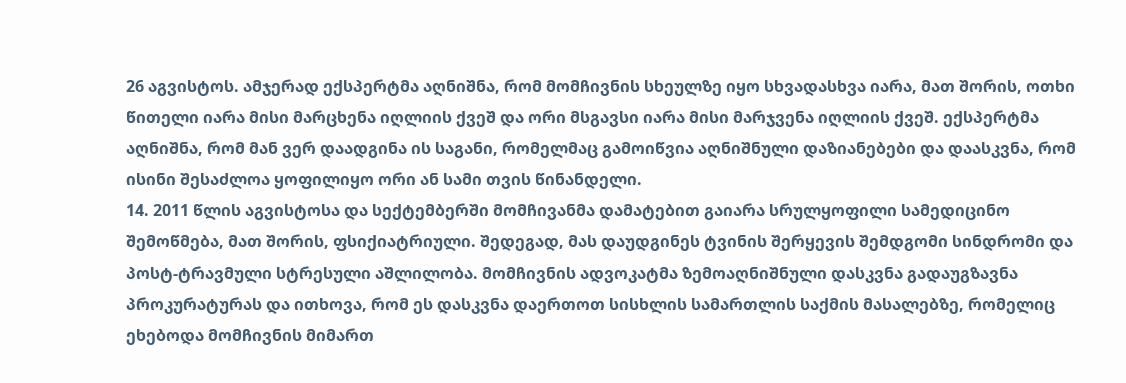26 აგვისტოს. ამჯერად ექსპერტმა აღნიშნა, რომ მომჩივნის სხეულზე იყო სხვადასხვა იარა, მათ შორის, ოთხი წითელი იარა მისი მარცხენა იღლიის ქვეშ და ორი მსგავსი იარა მისი მარჯვენა იღლიის ქვეშ. ექსპერტმა აღნიშნა, რომ მან ვერ დაადგინა ის საგანი, რომელმაც გამოიწვია აღნიშნული დაზიანებები და დაასკვნა, რომ ისინი შესაძლოა ყოფილიყო ორი ან სამი თვის წინანდელი.
14. 2011 წლის აგვისტოსა და სექტემბერში მომჩივანმა დამატებით გაიარა სრულყოფილი სამედიცინო შემოწმება, მათ შორის, ფსიქიატრიული. შედეგად, მას დაუდგინეს ტვინის შერყევის შემდგომი სინდრომი და პოსტ‑ტრავმული სტრესული აშლილობა. მომჩივნის ადვოკატმა ზემოაღნიშნული დასკვნა გადაუგზავნა პროკურატურას და ითხოვა, რომ ეს დასკვნა დაერთოთ სისხლის სამართლის საქმის მასალებზე, რომელიც ეხებოდა მომჩივნის მიმართ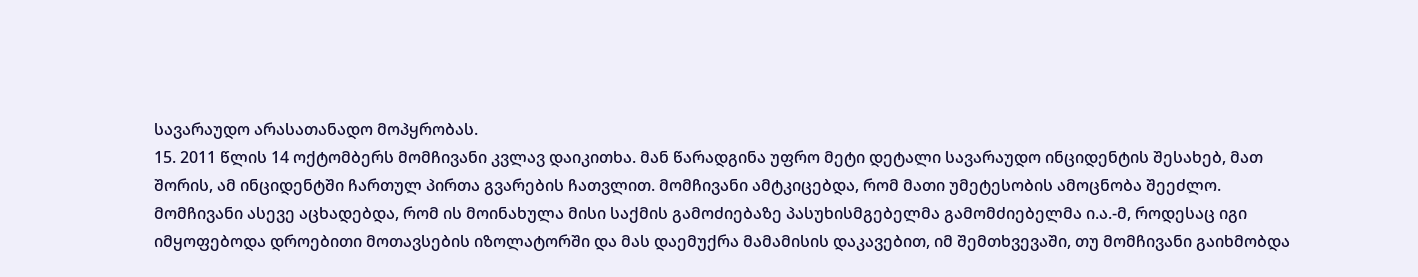სავარაუდო არასათანადო მოპყრობას.
15. 2011 წლის 14 ოქტომბერს მომჩივანი კვლავ დაიკითხა. მან წარადგინა უფრო მეტი დეტალი სავარაუდო ინციდენტის შესახებ, მათ შორის, ამ ინციდენტში ჩართულ პირთა გვარების ჩათვლით. მომჩივანი ამტკიცებდა, რომ მათი უმეტესობის ამოცნობა შეეძლო. მომჩივანი ასევე აცხადებდა, რომ ის მოინახულა მისი საქმის გამოძიებაზე პასუხისმგებელმა გამომძიებელმა ი.ა.-მ, როდესაც იგი იმყოფებოდა დროებითი მოთავსების იზოლატორში და მას დაემუქრა მამამისის დაკავებით, იმ შემთხვევაში, თუ მომჩივანი გაიხმობდა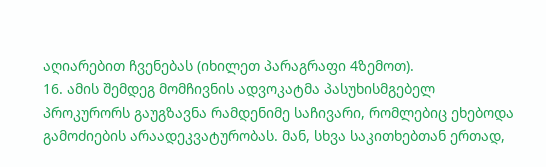აღიარებით ჩვენებას (იხილეთ პარაგრაფი 4ზემოთ).
16. ამის შემდეგ მომჩივნის ადვოკატმა პასუხისმგებელ პროკურორს გაუგზავნა რამდენიმე საჩივარი, რომლებიც ეხებოდა გამოძიების არაადეკვატურობას. მან, სხვა საკითხებთან ერთად,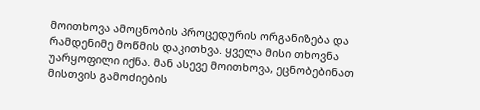მოითხოვა ამოცნობის პროცედურის ორგანიზება და რამდენიმე მოწმის დაკითხვა. ყველა მისი თხოვნა უარყოფილი იქნა. მან ასევე მოითხოვა, ეცნობებინათ მისთვის გამოძიების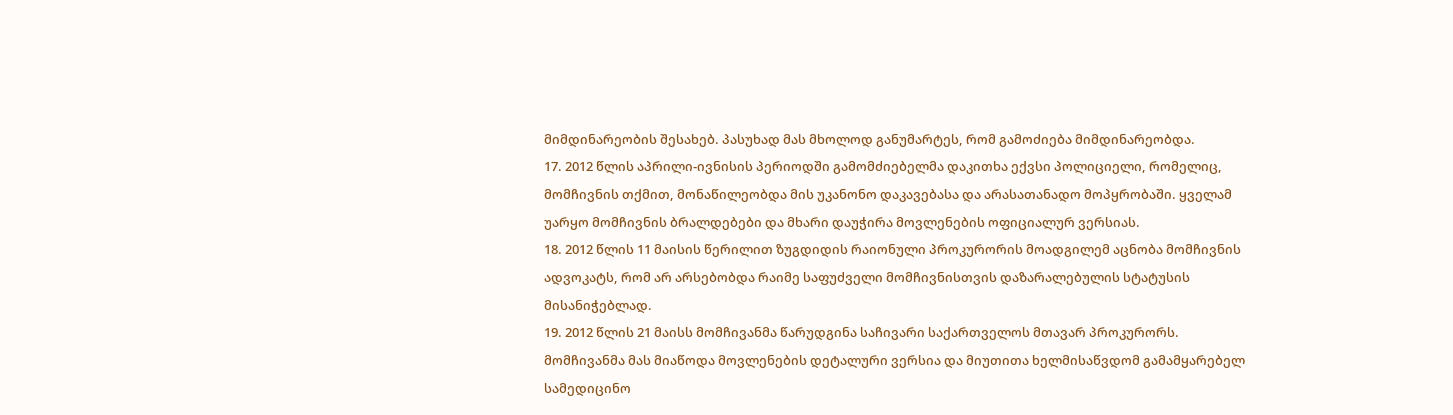მიმდინარეობის შესახებ. პასუხად მას მხოლოდ განუმარტეს, რომ გამოძიება მიმდინარეობდა.
17. 2012 წლის აპრილი-ივნისის პერიოდში გამომძიებელმა დაკითხა ექვსი პოლიციელი, რომელიც, მომჩივნის თქმით, მონაწილეობდა მის უკანონო დაკავებასა და არასათანადო მოპყრობაში. ყველამ უარყო მომჩივნის ბრალდებები და მხარი დაუჭირა მოვლენების ოფიციალურ ვერსიას.
18. 2012 წლის 11 მაისის წერილით ზუგდიდის რაიონული პროკურორის მოადგილემ აცნობა მომჩივნის ადვოკატს, რომ არ არსებობდა რაიმე საფუძველი მომჩივნისთვის დაზარალებულის სტატუსის მისანიჭებლად.
19. 2012 წლის 21 მაისს მომჩივანმა წარუდგინა საჩივარი საქართველოს მთავარ პროკურორს. მომჩივანმა მას მიაწოდა მოვლენების დეტალური ვერსია და მიუთითა ხელმისაწვდომ გამამყარებელ სამედიცინო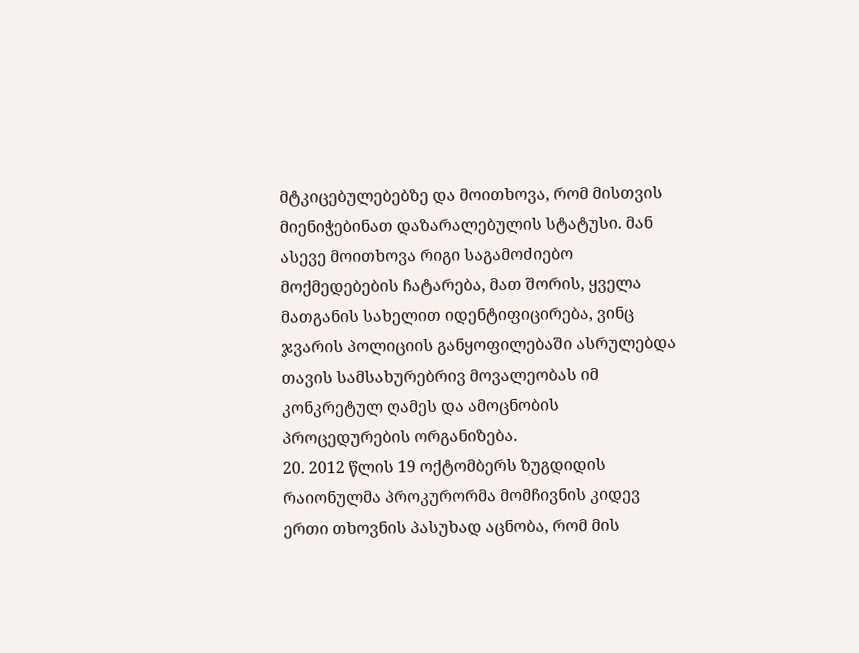მტკიცებულებებზე და მოითხოვა, რომ მისთვის მიენიჭებინათ დაზარალებულის სტატუსი. მან ასევე მოითხოვა რიგი საგამოძიებო მოქმედებების ჩატარება, მათ შორის, ყველა მათგანის სახელით იდენტიფიცირება, ვინც ჯვარის პოლიციის განყოფილებაში ასრულებდა თავის სამსახურებრივ მოვალეობას იმ კონკრეტულ ღამეს და ამოცნობის პროცედურების ორგანიზება.
20. 2012 წლის 19 ოქტომბერს ზუგდიდის რაიონულმა პროკურორმა მომჩივნის კიდევ ერთი თხოვნის პასუხად აცნობა, რომ მის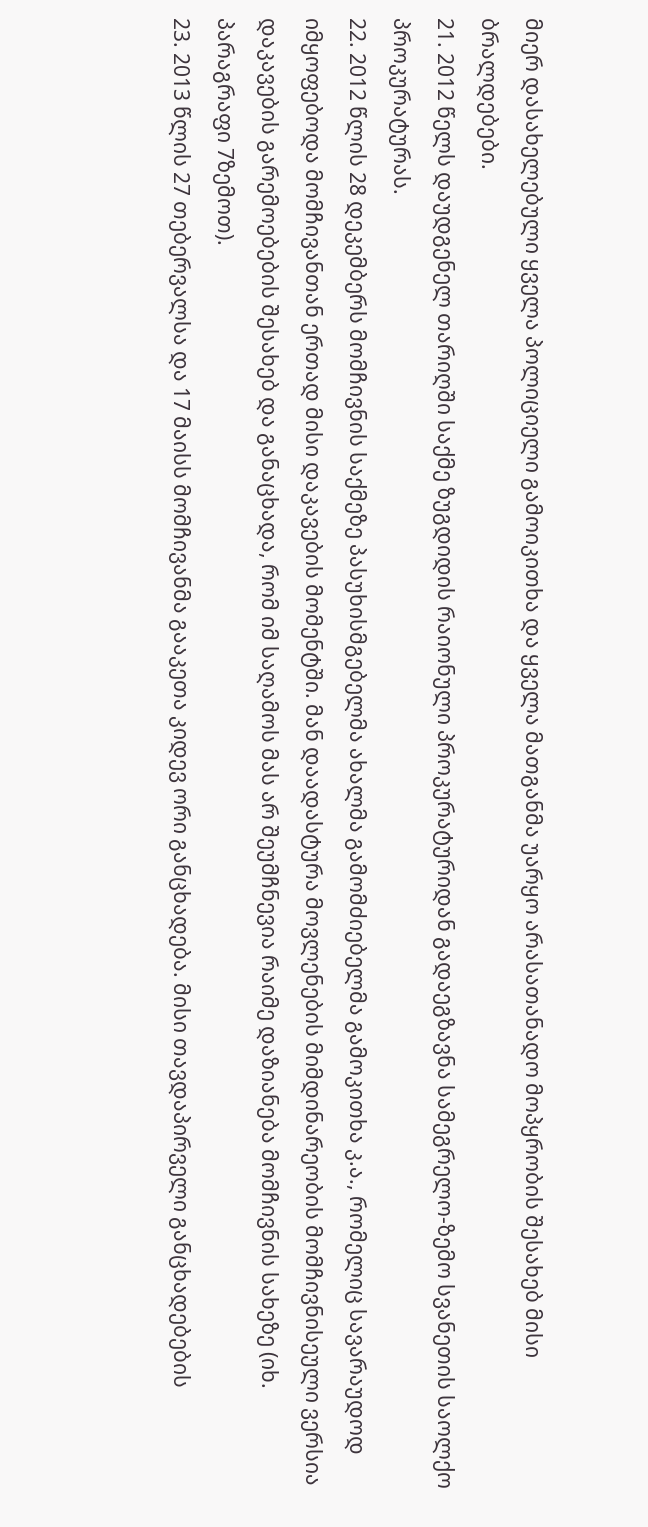მიერ დასახელებული ყველა პოლიციელი გამოიკითხა და ყველა მათგანმა უარყო არასათანადო მოპყრობის შესახებ მისი ბრალდებები.
21. 2012 წელს დაუდგენელ თარიღში საქმე ზუგდიდის რაიონული პროკურატურიდან გადაეგზავნა სამეგრელო-ზემო სვანეთის საოლქო პროკურატურას.
22. 2012 წლის 28 დეკემბერს მომჩივნის საქმეზე პასუხისმგებელმა ახალმა გამომძიებელმა გამოკითხა კ.ა., რომელიც სავარაუდოდ იმყოფებოდა მომჩივანთან ერთად მისი დაკავების მომენტში. მან დაადასტურა მოვლენების მიმდინარეობის მომჩივნისეული ვერსია დაკავების გარემოებების შესახებ და განაცხადა, რომ იმ საღამოს მას არ შეუმჩნევია რაიმე დაზიანება მომჩივნის სახეზე (იხ. პარაგრაფი 7ზემოთ).
23. 2013 წლის 27 თებერვალსა და 17 მაისს მომჩივანმა გააკეთა კიდევ ორი განცხადება. მისი თავდაპირველი განცხადებების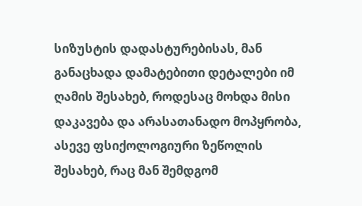სიზუსტის დადასტურებისას, მან განაცხადა დამატებითი დეტალები იმ ღამის შესახებ, როდესაც მოხდა მისი დაკავება და არასათანადო მოპყრობა, ასევე ფსიქოლოგიური ზეწოლის შესახებ, რაც მან შემდგომ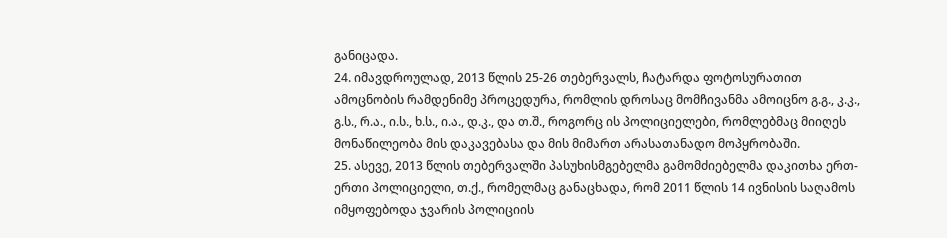განიცადა.
24. იმავდროულად, 2013 წლის 25-26 თებერვალს, ჩატარდა ფოტოსურათით ამოცნობის რამდენიმე პროცედურა, რომლის დროსაც მომჩივანმა ამოიცნო გ.გ., კ.კ., გ.ს., რ.ა., ი.ს., ხ.ს., ი.ა., დ.კ., და თ.შ., როგორც ის პოლიციელები, რომლებმაც მიიღეს მონაწილეობა მის დაკავებასა და მის მიმართ არასათანადო მოპყრობაში.
25. ასევე, 2013 წლის თებერვალში პასუხისმგებელმა გამომძიებელმა დაკითხა ერთ-ერთი პოლიციელი, თ.ქ., რომელმაც განაცხადა, რომ 2011 წლის 14 ივნისის საღამოს იმყოფებოდა ჯვარის პოლიციის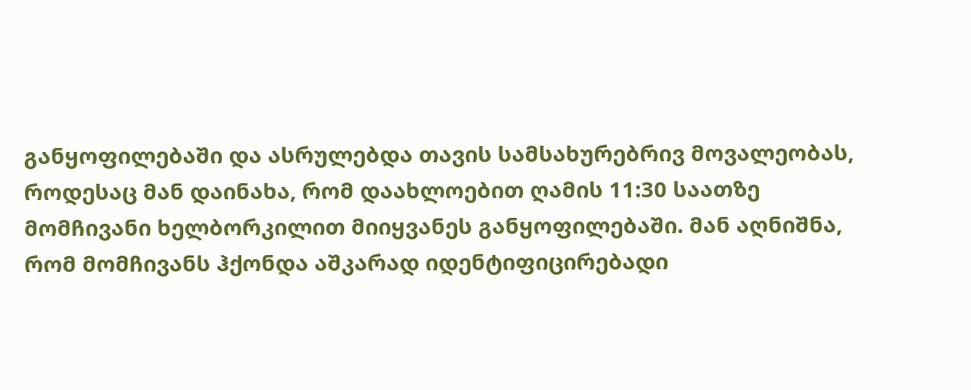განყოფილებაში და ასრულებდა თავის სამსახურებრივ მოვალეობას, როდესაც მან დაინახა, რომ დაახლოებით ღამის 11:30 საათზე მომჩივანი ხელბორკილით მიიყვანეს განყოფილებაში. მან აღნიშნა, რომ მომჩივანს ჰქონდა აშკარად იდენტიფიცირებადი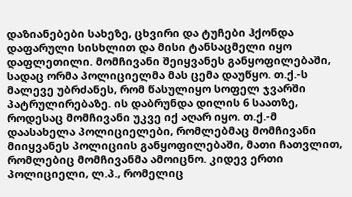დაზიანებები სახეზე, ცხვირი და ტუჩები ჰქონდა დაფარული სისხლით და მისი ტანსაცმელი იყო დაფლეთილი. მომჩივანი შეიყვანეს განყოფილებაში, სადაც ორმა პოლიციელმა მას ცემა დაუწყო. თ.ქ.-ს მალევე უბრძანეს, რომ წასულიყო სოფელ ჯვარში პატრულირებაზე. ის დაბრუნდა დილის 6 საათზე, როდესაც მომჩივანი უკვე იქ აღარ იყო. თ.ქ.-მ დაასახელა პოლიციელები, რომლებმაც მომჩივანი მიიყვანეს პოლიციის განყოფილებაში, მათი ჩათვლით, რომლებიც მომჩივანმა ამოიცნო. კიდევ ერთი პოლიციელი, ლ.პ., რომელიც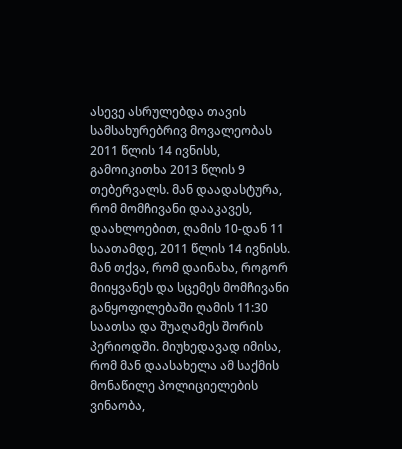ასევე ასრულებდა თავის სამსახურებრივ მოვალეობას 2011 წლის 14 ივნისს, გამოიკითხა 2013 წლის 9 თებერვალს. მან დაადასტურა, რომ მომჩივანი დააკავეს, დაახლოებით, ღამის 10-დან 11 საათამდე, 2011 წლის 14 ივნისს. მან თქვა, რომ დაინახა, როგორ მიიყვანეს და სცემეს მომჩივანი განყოფილებაში ღამის 11:30 საათსა და შუაღამეს შორის პერიოდში. მიუხედავად იმისა, რომ მან დაასახელა ამ საქმის მონაწილე პოლიციელების ვინაობა,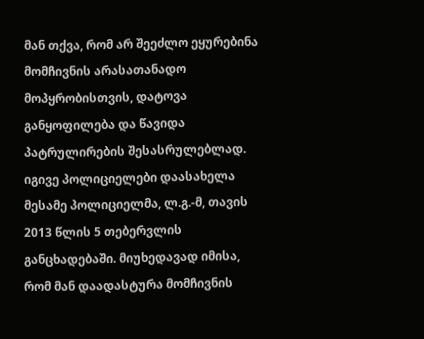მან თქვა, რომ არ შეეძლო ეყურებინა მომჩივნის არასათანადო მოპყრობისთვის, დატოვა განყოფილება და წავიდა პატრულირების შესასრულებლად. იგივე პოლიციელები დაასახელა მესამე პოლიციელმა, ლ.გ.-მ, თავის 2013 წლის 5 თებერვლის განცხადებაში. მიუხედავად იმისა, რომ მან დაადასტურა მომჩივნის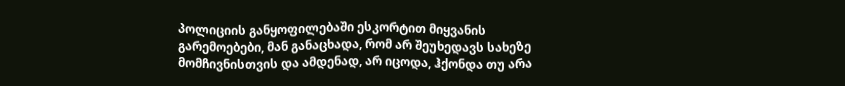პოლიციის განყოფილებაში ესკორტით მიყვანის გარემოებები, მან განაცხადა, რომ არ შეუხედავს სახეზე მომჩივნისთვის და ამდენად, არ იცოდა, ჰქონდა თუ არა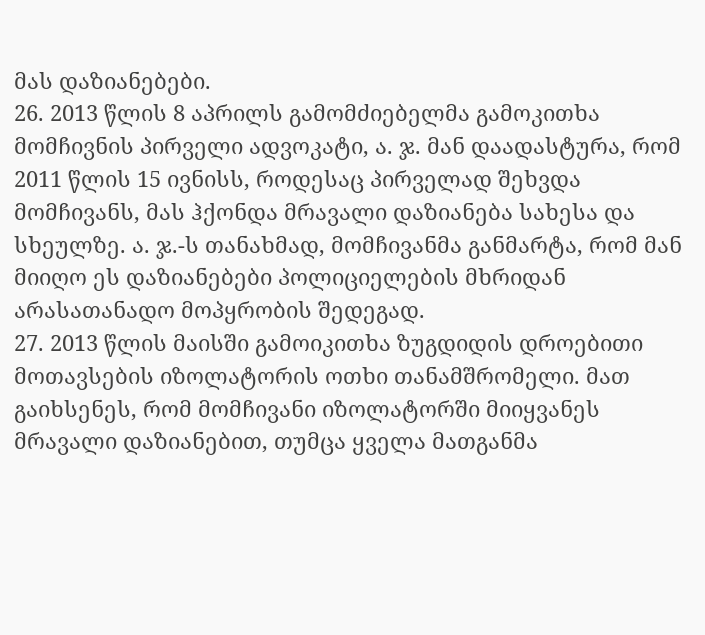მას დაზიანებები.
26. 2013 წლის 8 აპრილს გამომძიებელმა გამოკითხა მომჩივნის პირველი ადვოკატი, ა. ჯ. მან დაადასტურა, რომ 2011 წლის 15 ივნისს, როდესაც პირველად შეხვდა მომჩივანს, მას ჰქონდა მრავალი დაზიანება სახესა და სხეულზე. ა. ჯ.-ს თანახმად, მომჩივანმა განმარტა, რომ მან მიიღო ეს დაზიანებები პოლიციელების მხრიდან არასათანადო მოპყრობის შედეგად.
27. 2013 წლის მაისში გამოიკითხა ზუგდიდის დროებითი მოთავსების იზოლატორის ოთხი თანამშრომელი. მათ გაიხსენეს, რომ მომჩივანი იზოლატორში მიიყვანეს მრავალი დაზიანებით, თუმცა ყველა მათგანმა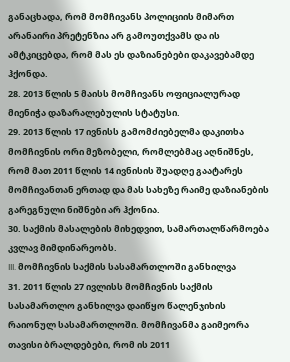განაცხადა, რომ მომჩივანს პოლიციის მიმართ არანაირი პრეტენზია არ გამოუთქვამს და ის ამტკიცებდა, რომ მას ეს დაზიანებები დაკავებამდე ჰქონდა.
28. 2013 წლის 5 მაისს მომჩივანს ოფიციალურად მიენიჭა დაზარალებულის სტატუსი.
29. 2013 წლის 17 ივნისს გამომძიებელმა დაკითხა მომჩივნის ორი მეზობელი, რომლებმაც აღნიშნეს, რომ მათ 2011 წლის 14 ივნისის შუადღე გაატარეს მომჩივანთან ერთად და მას სახეზე რაიმე დაზიანების გარეგნული ნიშნები არ ჰქონია.
30. საქმის მასალების მიხედვით, სამართალწარმოება კვლავ მიმდინარეობს.
III. მომჩივნის საქმის სასამართლოში განხილვა
31. 2011 წლის 27 ივლისს მომჩივნის საქმის სასამართლო განხილვა დაიწყო წალენჯიხის რაიონულ სასამართლოში. მომჩივანმა გაიმეორა თავისი ბრალდებები, რომ ის 2011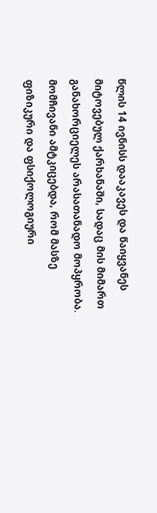წლის 14 ივნისს დააკავეს და წაიყვანეს მიტოვებულ ქარხანაში, სადაც მის მიმართ განახორციელეს არასათანადო მოპყრობა. მომჩივანი ამტკიცებდა, რომ მასზე ფიზიკური და ფსიქოლოგიური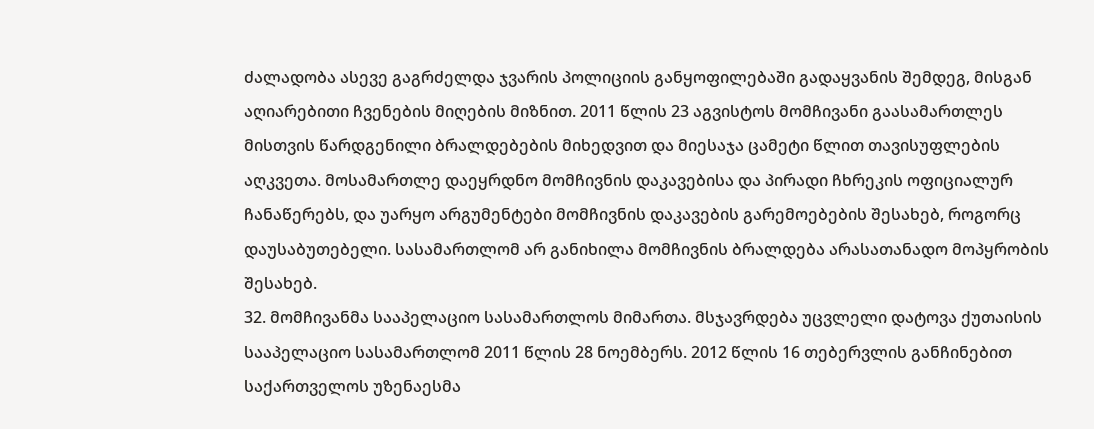ძალადობა ასევე გაგრძელდა ჯვარის პოლიციის განყოფილებაში გადაყვანის შემდეგ, მისგან აღიარებითი ჩვენების მიღების მიზნით. 2011 წლის 23 აგვისტოს მომჩივანი გაასამართლეს მისთვის წარდგენილი ბრალდებების მიხედვით და მიესაჯა ცამეტი წლით თავისუფლების აღკვეთა. მოსამართლე დაეყრდნო მომჩივნის დაკავებისა და პირადი ჩხრეკის ოფიციალურ ჩანაწერებს, და უარყო არგუმენტები მომჩივნის დაკავების გარემოებების შესახებ, როგორც დაუსაბუთებელი. სასამართლომ არ განიხილა მომჩივნის ბრალდება არასათანადო მოპყრობის შესახებ.
32. მომჩივანმა სააპელაციო სასამართლოს მიმართა. მსჯავრდება უცვლელი დატოვა ქუთაისის სააპელაციო სასამართლომ 2011 წლის 28 ნოემბერს. 2012 წლის 16 თებერვლის განჩინებით საქართველოს უზენაესმა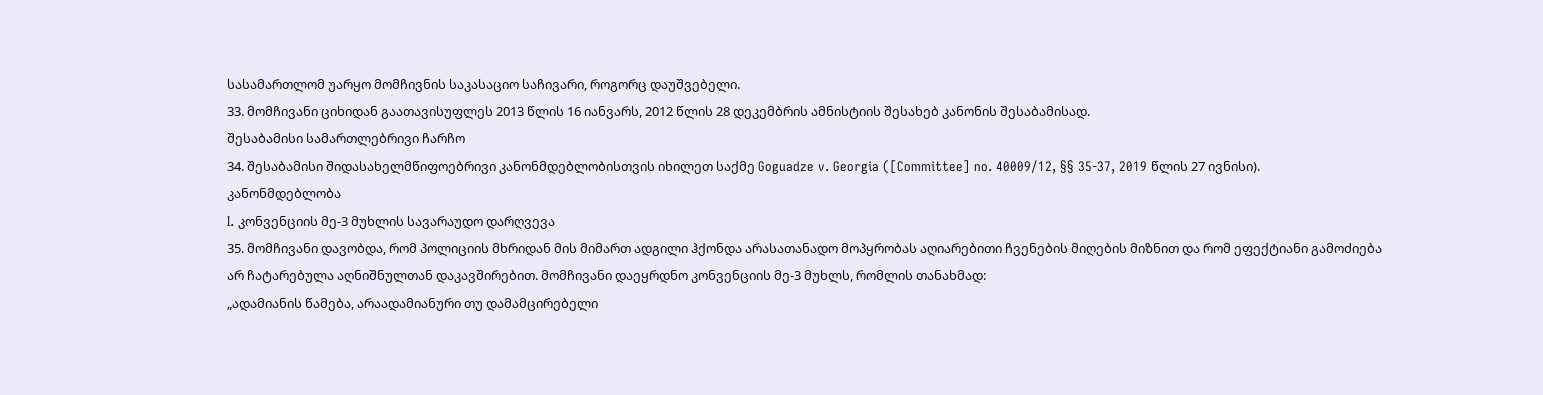სასამართლომ უარყო მომჩივნის საკასაციო საჩივარი, როგორც დაუშვებელი.
33. მომჩივანი ციხიდან გაათავისუფლეს 2013 წლის 16 იანვარს, 2012 წლის 28 დეკემბრის ამნისტიის შესახებ კანონის შესაბამისად.
შესაბამისი სამართლებრივი ჩარჩო
34. შესაბამისი შიდასახელმწიფოებრივი კანონმდებლობისთვის იხილეთ საქმე Goguadze v. Georgia ([Committee] no. 40009/12, §§ 35-37, 2019 წლის 27 ივნისი).
კანონმდებლობა
I. კონვენციის მე-3 მუხლის სავარაუდო დარღვევა
35. მომჩივანი დავობდა, რომ პოლიციის მხრიდან მის მიმართ ადგილი ჰქონდა არასათანადო მოპყრობას აღიარებითი ჩვენების მიღების მიზნით და რომ ეფექტიანი გამოძიება არ ჩატარებულა აღნიშნულთან დაკავშირებით. მომჩივანი დაეყრდნო კონვენციის მე-3 მუხლს, რომლის თანახმად:
„ადამიანის წამება, არაადამიანური თუ დამამცირებელი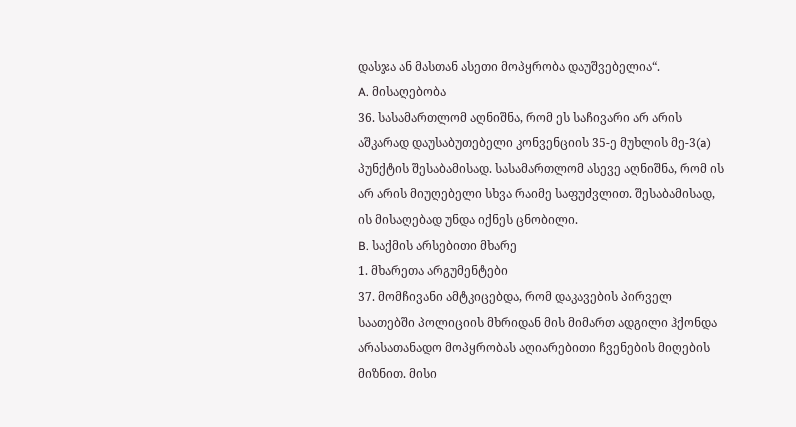დასჯა ან მასთან ასეთი მოპყრობა დაუშვებელია“.
A. მისაღებობა
36. სასამართლომ აღნიშნა, რომ ეს საჩივარი არ არის აშკარად დაუსაბუთებელი კონვენციის 35-ე მუხლის მე-3(a) პუნქტის შესაბამისად. სასამართლომ ასევე აღნიშნა, რომ ის არ არის მიუღებელი სხვა რაიმე საფუძვლით. შესაბამისად, ის მისაღებად უნდა იქნეს ცნობილი.
B. საქმის არსებითი მხარე
1. მხარეთა არგუმენტები
37. მომჩივანი ამტკიცებდა, რომ დაკავების პირველ საათებში პოლიციის მხრიდან მის მიმართ ადგილი ჰქონდა არასათანადო მოპყრობას აღიარებითი ჩვენების მიღების მიზნით. მისი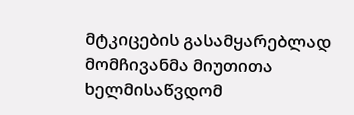მტკიცების გასამყარებლად მომჩივანმა მიუთითა ხელმისაწვდომ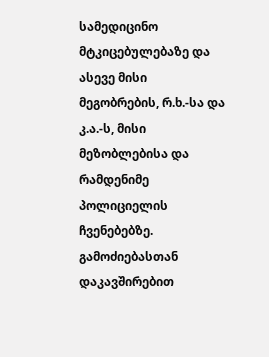სამედიცინო მტკიცებულებაზე და ასევე მისი მეგობრების, რ.ხ.-სა და კ.ა.-ს, მისი მეზობლებისა და რამდენიმე პოლიციელის ჩვენებებზე. გამოძიებასთან დაკავშირებით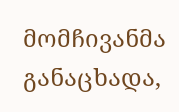მომჩივანმა განაცხადა,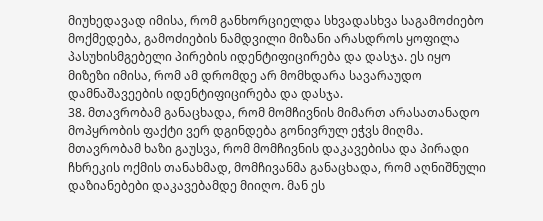მიუხედავად იმისა, რომ განხორციელდა სხვადასხვა საგამოძიებო მოქმედება, გამოძიების ნამდვილი მიზანი არასდროს ყოფილა პასუხისმგებელი პირების იდენტიფიცირება და დასჯა. ეს იყო მიზეზი იმისა, რომ ამ დრომდე არ მომხდარა სავარაუდო დამნაშავეების იდენტიფიცირება და დასჯა.
38. მთავრობამ განაცხადა, რომ მომჩივნის მიმართ არასათანადო მოპყრობის ფაქტი ვერ დგინდება გონივრულ ეჭვს მიღმა. მთავრობამ ხაზი გაუსვა, რომ მომჩივნის დაკავებისა და პირადი ჩხრეკის ოქმის თანახმად, მომჩივანმა განაცხადა, რომ აღნიშნული დაზიანებები დაკავებამდე მიიღო. მან ეს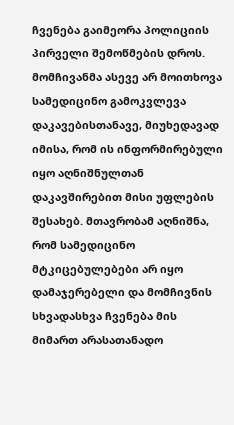ჩვენება გაიმეორა პოლიციის პირველი შემოწმების დროს. მომჩივანმა ასევე არ მოითხოვა სამედიცინო გამოკვლევა დაკავებისთანავე, მიუხედავად იმისა, რომ ის ინფორმირებული იყო აღნიშნულთან დაკავშირებით მისი უფლების შესახებ. მთავრობამ აღნიშნა, რომ სამედიცინო მტკიცებულებები არ იყო დამაჯერებელი და მომჩივნის სხვადასხვა ჩვენება მის მიმართ არასათანადო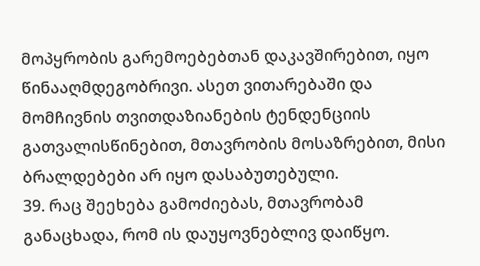მოპყრობის გარემოებებთან დაკავშირებით, იყო წინააღმდეგობრივი. ასეთ ვითარებაში და მომჩივნის თვითდაზიანების ტენდენციის გათვალისწინებით, მთავრობის მოსაზრებით, მისი ბრალდებები არ იყო დასაბუთებული.
39. რაც შეეხება გამოძიებას, მთავრობამ განაცხადა, რომ ის დაუყოვნებლივ დაიწყო.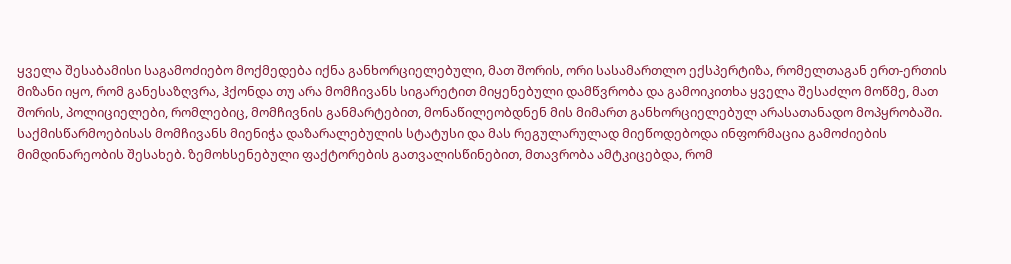ყველა შესაბამისი საგამოძიებო მოქმედება იქნა განხორციელებული, მათ შორის, ორი სასამართლო ექსპერტიზა, რომელთაგან ერთ-ერთის მიზანი იყო, რომ განესაზღვრა, ჰქონდა თუ არა მომჩივანს სიგარეტით მიყენებული დამწვრობა და გამოიკითხა ყველა შესაძლო მოწმე, მათ შორის, პოლიციელები, რომლებიც, მომჩივნის განმარტებით, მონაწილეობდნენ მის მიმართ განხორციელებულ არასათანადო მოპყრობაში. საქმისწარმოებისას მომჩივანს მიენიჭა დაზარალებულის სტატუსი და მას რეგულარულად მიეწოდებოდა ინფორმაცია გამოძიების მიმდინარეობის შესახებ. ზემოხსენებული ფაქტორების გათვალისწინებით, მთავრობა ამტკიცებდა, რომ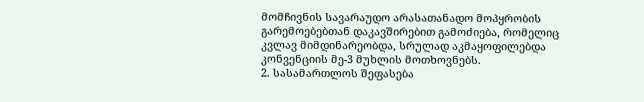მომჩივნის სავარაუდო არასათანადო მოპყრობის გარემოებებთან დაკავშირებით გამოძიება, რომელიც კვლავ მიმდინარეობდა, სრულად აკმაყოფილებდა კონვენციის მე-3 მუხლის მოთხოვნებს.
2. სასამართლოს შეფასება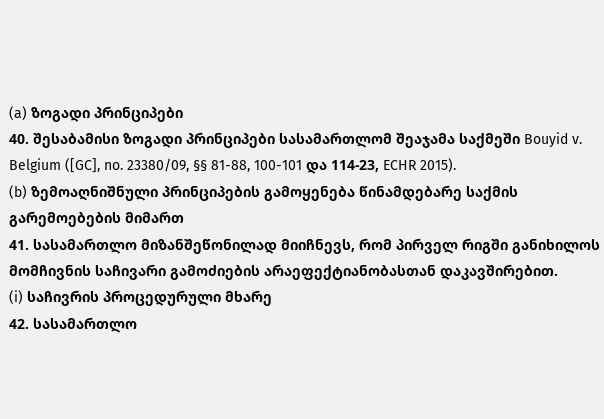(a) ზოგადი პრინციპები
40. შესაბამისი ზოგადი პრინციპები სასამართლომ შეაჯამა საქმეში Bouyid v. Belgium ([GC], no. 23380/09, §§ 81-88, 100-101 და 114‑23, ECHR 2015).
(b) ზემოაღნიშნული პრინციპების გამოყენება წინამდებარე საქმის გარემოებების მიმართ
41. სასამართლო მიზანშეწონილად მიიჩნევს, რომ პირველ რიგში განიხილოს მომჩივნის საჩივარი გამოძიების არაეფექტიანობასთან დაკავშირებით.
(i) საჩივრის პროცედურული მხარე
42. სასამართლო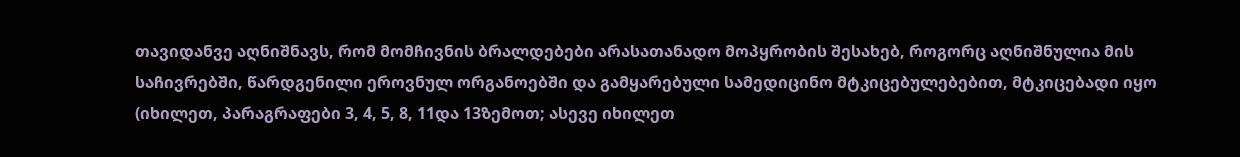თავიდანვე აღნიშნავს, რომ მომჩივნის ბრალდებები არასათანადო მოპყრობის შესახებ, როგორც აღნიშნულია მის საჩივრებში, წარდგენილი ეროვნულ ორგანოებში და გამყარებული სამედიცინო მტკიცებულებებით, მტკიცებადი იყო (იხილეთ, პარაგრაფები 3, 4, 5, 8, 11და 13ზემოთ; ასევე იხილეთ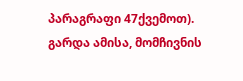პარაგრაფი 47ქვემოთ). გარდა ამისა, მომჩივნის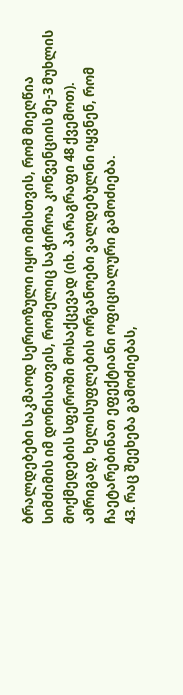ბრალდებები საკმაოდ სერიოზული იყო იმისთვის, რომ მიეღწია სიმძიმის იმ დონისათვის, რომელიც საჭიროა კონვენციის მე-3 მუხლის მოქმედების სფეროში მოსაქცევად (იხ. პარაგრაფი 48 ქვემოთ). ამრიგად, ხელისუფლების ორგანოები ვალდებულნი იყვნენ, რომ ჩაეტარებინათ ეფექტიანი ოფიციალური გამოძიება.
43. რაც შეეხება გამოძიებას,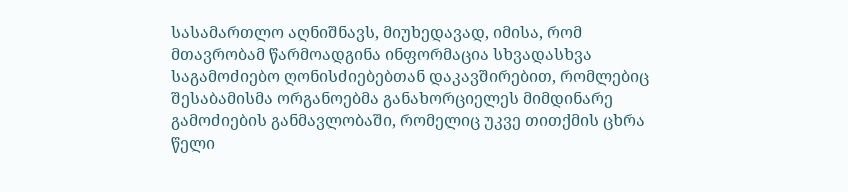სასამართლო აღნიშნავს, მიუხედავად, იმისა, რომ მთავრობამ წარმოადგინა ინფორმაცია სხვადასხვა საგამოძიებო ღონისძიებებთან დაკავშირებით, რომლებიც შესაბამისმა ორგანოებმა განახორციელეს მიმდინარე გამოძიების განმავლობაში, რომელიც უკვე თითქმის ცხრა წელი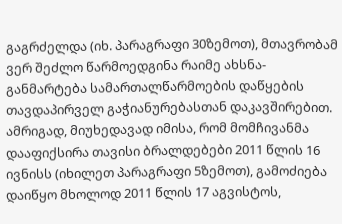გაგრძელდა (იხ. პარაგრაფი 30ზემოთ), მთავრობამ ვერ შეძლო წარმოედგინა რაიმე ახსნა-განმარტება სამართალწარმოების დაწყების თავდაპირველ გაჭიანურებასთან დაკავშირებით. ამრიგად, მიუხედავად იმისა, რომ მომჩივანმა დააფიქსირა თავისი ბრალდებები 2011 წლის 16 ივნისს (იხილეთ პარაგრაფი 5ზემოთ), გამოძიება დაიწყო მხოლოდ 2011 წლის 17 აგვისტოს,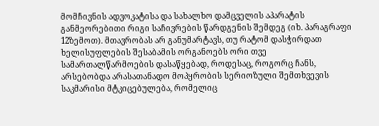მომჩივნის ადვოკატისა და სახალხო დამცველის აპარატის განმეორებითი რიგი საჩივრების წარდგენის შემდეგ (იხ. პარაგრაფი 12ზემოთ). მთავრობას არ განუმარტავს, თუ რატომ დასჭირდათ ხელისუფლების შესაბამის ორგანოებს ორი თვე სამართალწარმოების დასაწყებად, როდესაც, როგორც ჩანს, არსებობდა არასათანადო მოპყრობის სერიოზული შემთხვევის საკმარისი მტკიცებულება, რომელიც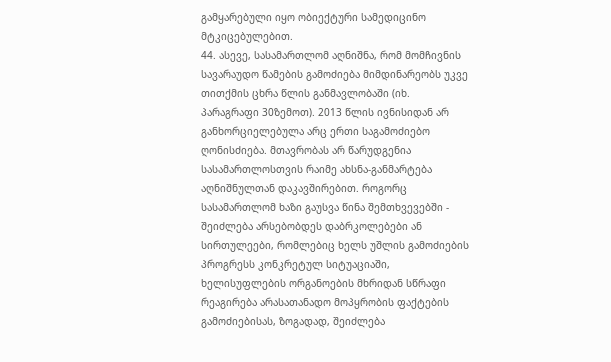გამყარებული იყო ობიექტური სამედიცინო მტკიცებულებით.
44. ასევე, სასამართლომ აღნიშნა, რომ მომჩივნის სავარაუდო წამების გამოძიება მიმდინარეობს უკვე თითქმის ცხრა წლის განმავლობაში (იხ. პარაგრაფი 30ზემოთ). 2013 წლის ივნისიდან არ განხორციელებულა არც ერთი საგამოძიებო ღონისძიება. მთავრობას არ წარუდგენია სასამართლოსთვის რაიმე ახსნა-განმარტება აღნიშნულთან დაკავშირებით. როგორც სასამართლომ ხაზი გაუსვა წინა შემთხვევებში - შეიძლება არსებობდეს დაბრკოლებები ან სირთულეები, რომლებიც ხელს უშლის გამოძიების პროგრესს კონკრეტულ სიტუაციაში, ხელისუფლების ორგანოების მხრიდან სწრაფი რეაგირება არასათანადო მოპყრობის ფაქტების გამოძიებისას, ზოგადად, შეიძლება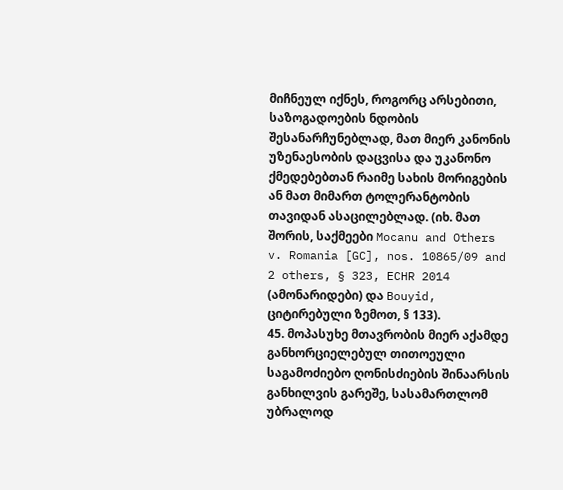მიჩნეულ იქნეს, როგორც არსებითი, საზოგადოების ნდობის შესანარჩუნებლად, მათ მიერ კანონის უზენაესობის დაცვისა და უკანონო ქმედებებთან რაიმე სახის მორიგების ან მათ მიმართ ტოლერანტობის თავიდან ასაცილებლად. (იხ. მათ შორის, საქმეები Mocanu and Others v. Romania [GC], nos. 10865/09 and 2 others, § 323, ECHR 2014 (ამონარიდები) და Bouyid, ციტირებული ზემოთ, § 133).
45. მოპასუხე მთავრობის მიერ აქამდე განხორციელებულ თითოეული საგამოძიებო ღონისძიების შინაარსის განხილვის გარეშე, სასამართლომ უბრალოდ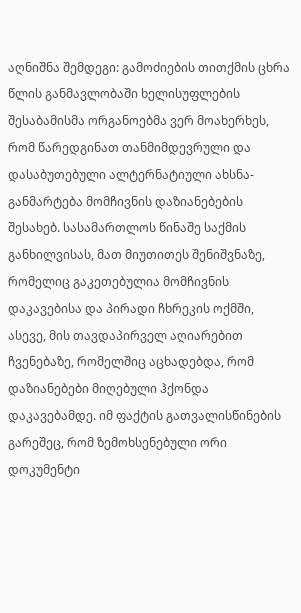აღნიშნა შემდეგი: გამოძიების თითქმის ცხრა წლის განმავლობაში ხელისუფლების შესაბამისმა ორგანოებმა ვერ მოახერხეს, რომ წარედგინათ თანმიმდევრული და დასაბუთებული ალტერნატიული ახსნა-განმარტება მომჩივნის დაზიანებების შესახებ. სასამართლოს წინაშე საქმის განხილვისას, მათ მიუთითეს შენიშვნაზე, რომელიც გაკეთებულია მომჩივნის დაკავებისა და პირადი ჩხრეკის ოქმში, ასევე, მის თავდაპირველ აღიარებით ჩვენებაზე, რომელშიც აცხადებდა, რომ დაზიანებები მიღებული ჰქონდა დაკავებამდე. იმ ფაქტის გათვალისწინების გარეშეც, რომ ზემოხსენებული ორი დოკუმენტი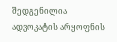შედგენილია ადვოკატის არყოფნის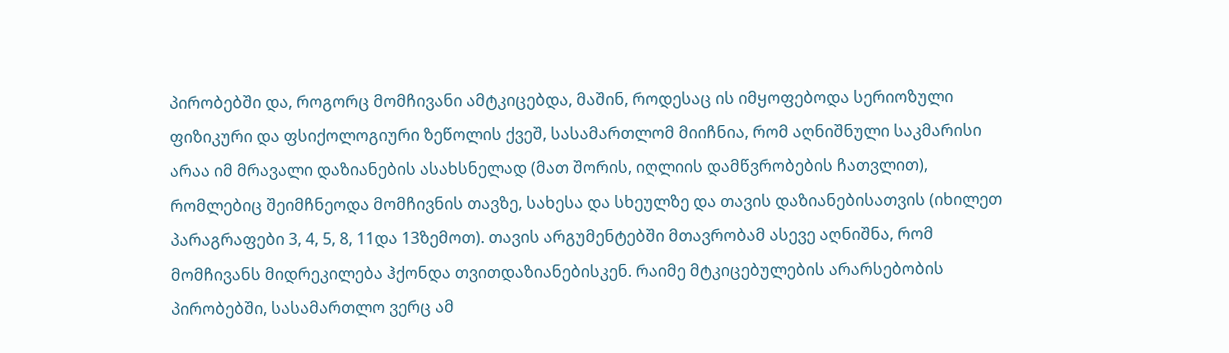პირობებში და, როგორც მომჩივანი ამტკიცებდა, მაშინ, როდესაც ის იმყოფებოდა სერიოზული ფიზიკური და ფსიქოლოგიური ზეწოლის ქვეშ, სასამართლომ მიიჩნია, რომ აღნიშნული საკმარისი არაა იმ მრავალი დაზიანების ასახსნელად (მათ შორის, იღლიის დამწვრობების ჩათვლით), რომლებიც შეიმჩნეოდა მომჩივნის თავზე, სახესა და სხეულზე და თავის დაზიანებისათვის (იხილეთ პარაგრაფები 3, 4, 5, 8, 11და 13ზემოთ). თავის არგუმენტებში მთავრობამ ასევე აღნიშნა, რომ მომჩივანს მიდრეკილება ჰქონდა თვითდაზიანებისკენ. რაიმე მტკიცებულების არარსებობის პირობებში, სასამართლო ვერც ამ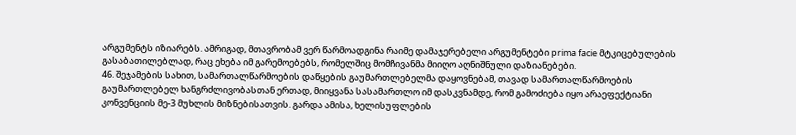არგუმენტს იზიარებს. ამრიგად, მთავრობამ ვერ წარმოადგინა რაიმე დამაჯერებელი არგუმენტები prima facie მტკიცებულების გასაბათილებლად, რაც ეხება იმ გარემოებებს, რომელშიც მომჩივანმა მიიღო აღნიშნული დაზიანებები.
46. შეჯამების სახით, სამართალწარმოების დაწყების გაუმართლებელმა დაყოვნებამ, თავად სამართალწარმოების გაუმართლებელ ხანგრძლივობასთან ერთად, მიიყვანა სასამართლო იმ დასკვნამდე, რომ გამოძიება იყო არაეფექტიანი კონვენციის მე-3 მუხლის მიზნებისათვის. გარდა ამისა, ხელისუფლების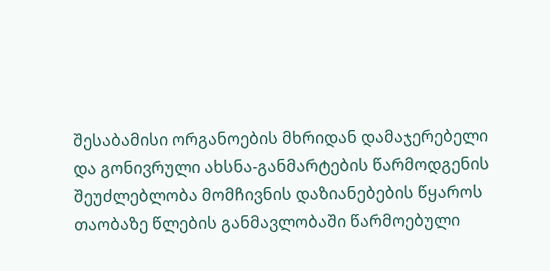შესაბამისი ორგანოების მხრიდან დამაჯერებელი და გონივრული ახსნა-განმარტების წარმოდგენის შეუძლებლობა მომჩივნის დაზიანებების წყაროს თაობაზე წლების განმავლობაში წარმოებული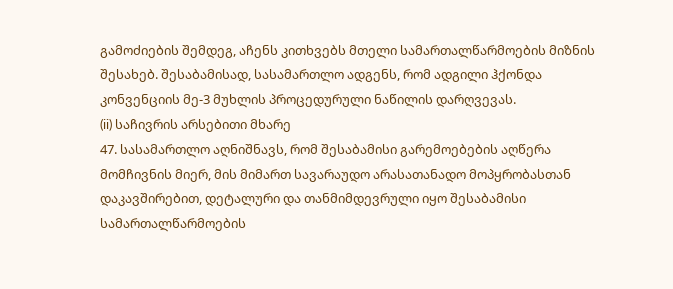გამოძიების შემდეგ, აჩენს კითხვებს მთელი სამართალწარმოების მიზნის შესახებ. შესაბამისად, სასამართლო ადგენს, რომ ადგილი ჰქონდა კონვენციის მე-3 მუხლის პროცედურული ნაწილის დარღვევას.
(ii) საჩივრის არსებითი მხარე
47. სასამართლო აღნიშნავს, რომ შესაბამისი გარემოებების აღწერა მომჩივნის მიერ, მის მიმართ სავარაუდო არასათანადო მოპყრობასთან დაკავშირებით, დეტალური და თანმიმდევრული იყო შესაბამისი სამართალწარმოების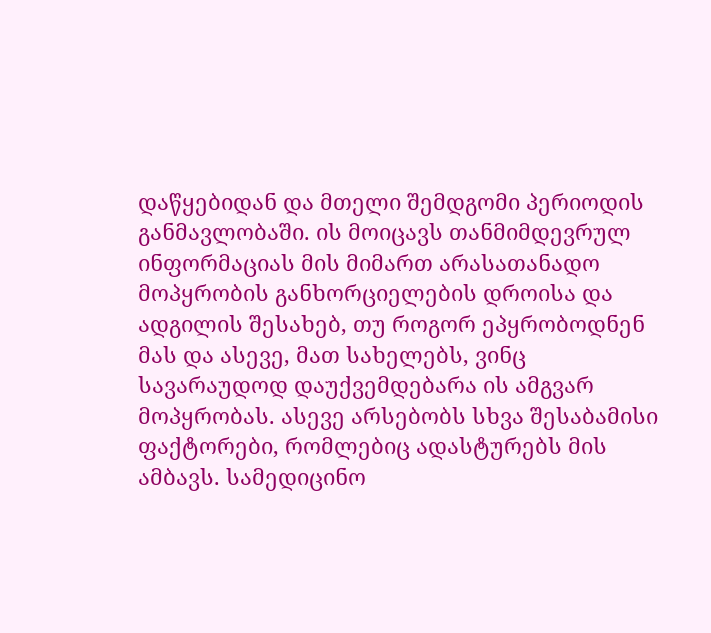დაწყებიდან და მთელი შემდგომი პერიოდის განმავლობაში. ის მოიცავს თანმიმდევრულ ინფორმაციას მის მიმართ არასათანადო მოპყრობის განხორციელების დროისა და ადგილის შესახებ, თუ როგორ ეპყრობოდნენ მას და ასევე, მათ სახელებს, ვინც სავარაუდოდ დაუქვემდებარა ის ამგვარ მოპყრობას. ასევე არსებობს სხვა შესაბამისი ფაქტორები, რომლებიც ადასტურებს მის ამბავს. სამედიცინო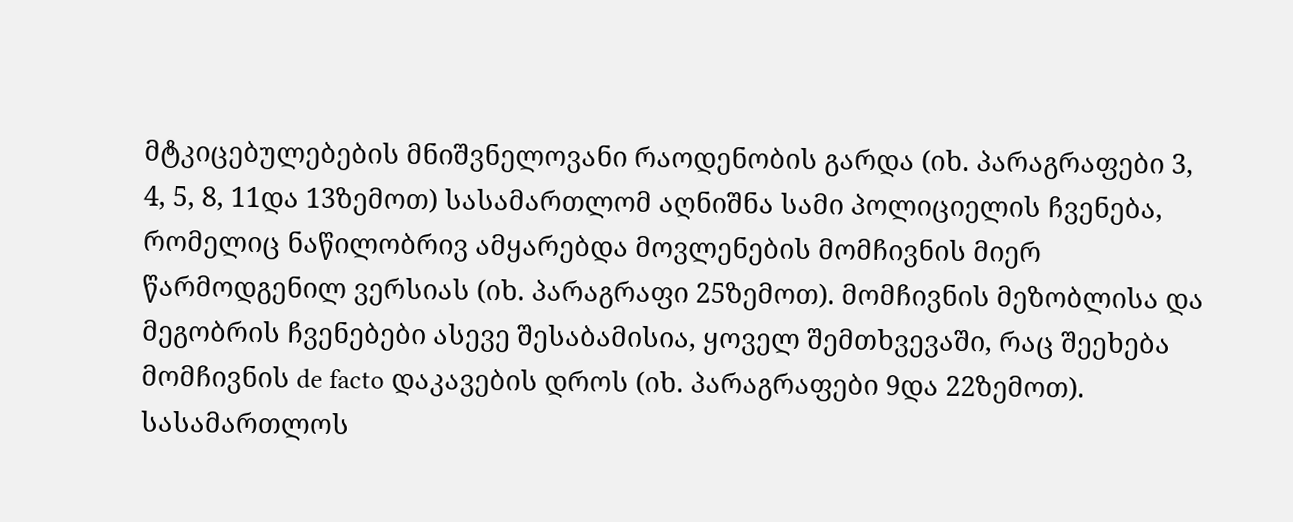მტკიცებულებების მნიშვნელოვანი რაოდენობის გარდა (იხ. პარაგრაფები 3, 4, 5, 8, 11და 13ზემოთ) სასამართლომ აღნიშნა სამი პოლიციელის ჩვენება, რომელიც ნაწილობრივ ამყარებდა მოვლენების მომჩივნის მიერ წარმოდგენილ ვერსიას (იხ. პარაგრაფი 25ზემოთ). მომჩივნის მეზობლისა და მეგობრის ჩვენებები ასევე შესაბამისია, ყოველ შემთხვევაში, რაც შეეხება მომჩივნის de facto დაკავების დროს (იხ. პარაგრაფები 9და 22ზემოთ). სასამართლოს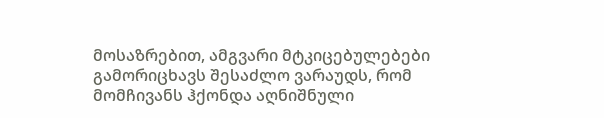მოსაზრებით, ამგვარი მტკიცებულებები გამორიცხავს შესაძლო ვარაუდს, რომ მომჩივანს ჰქონდა აღნიშნული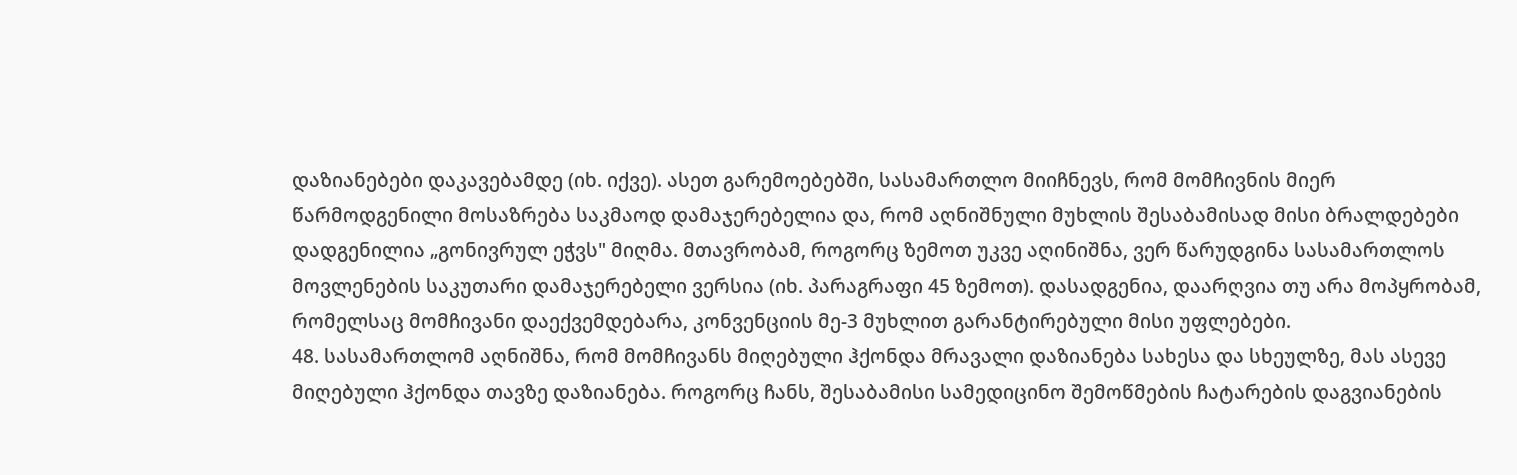დაზიანებები დაკავებამდე (იხ. იქვე). ასეთ გარემოებებში, სასამართლო მიიჩნევს, რომ მომჩივნის მიერ წარმოდგენილი მოსაზრება საკმაოდ დამაჯერებელია და, რომ აღნიშნული მუხლის შესაბამისად მისი ბრალდებები დადგენილია „გონივრულ ეჭვს" მიღმა. მთავრობამ, როგორც ზემოთ უკვე აღინიშნა, ვერ წარუდგინა სასამართლოს მოვლენების საკუთარი დამაჯერებელი ვერსია (იხ. პარაგრაფი 45 ზემოთ). დასადგენია, დაარღვია თუ არა მოპყრობამ, რომელსაც მომჩივანი დაექვემდებარა, კონვენციის მე-3 მუხლით გარანტირებული მისი უფლებები.
48. სასამართლომ აღნიშნა, რომ მომჩივანს მიღებული ჰქონდა მრავალი დაზიანება სახესა და სხეულზე, მას ასევე მიღებული ჰქონდა თავზე დაზიანება. როგორც ჩანს, შესაბამისი სამედიცინო შემოწმების ჩატარების დაგვიანების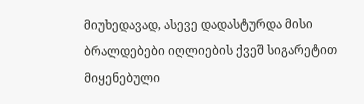მიუხედავად, ასევე დადასტურდა მისი ბრალდებები იღლიების ქვეშ სიგარეტით მიყენებული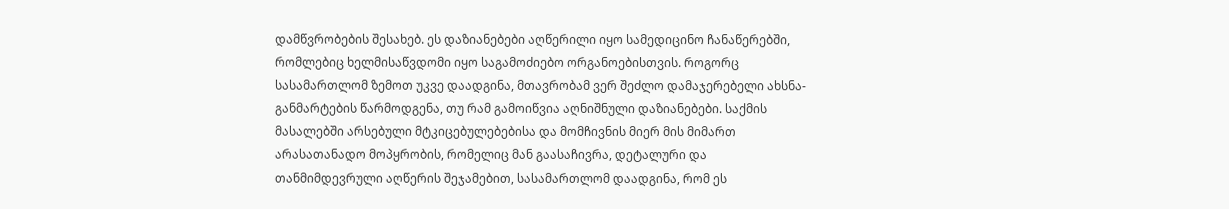დამწვრობების შესახებ. ეს დაზიანებები აღწერილი იყო სამედიცინო ჩანაწერებში, რომლებიც ხელმისაწვდომი იყო საგამოძიებო ორგანოებისთვის. როგორც სასამართლომ ზემოთ უკვე დაადგინა, მთავრობამ ვერ შეძლო დამაჯერებელი ახსნა-განმარტების წარმოდგენა, თუ რამ გამოიწვია აღნიშნული დაზიანებები. საქმის მასალებში არსებული მტკიცებულებებისა და მომჩივნის მიერ მის მიმართ არასათანადო მოპყრობის, რომელიც მან გაასაჩივრა, დეტალური და თანმიმდევრული აღწერის შეჯამებით, სასამართლომ დაადგინა, რომ ეს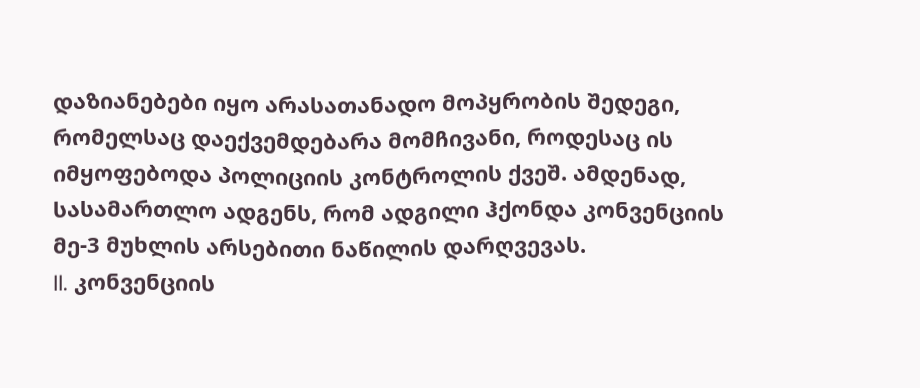დაზიანებები იყო არასათანადო მოპყრობის შედეგი, რომელსაც დაექვემდებარა მომჩივანი, როდესაც ის იმყოფებოდა პოლიციის კონტროლის ქვეშ. ამდენად, სასამართლო ადგენს, რომ ადგილი ჰქონდა კონვენციის მე-3 მუხლის არსებითი ნაწილის დარღვევას.
II. კონვენციის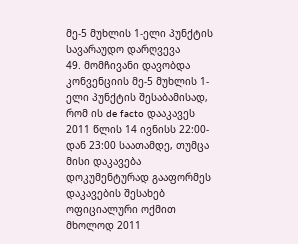მე-5 მუხლის 1-ელი პუნქტის სავარაუდო დარღვევა
49. მომჩივანი დავობდა კონვენციის მე-5 მუხლის 1-ელი პუნქტის შესაბამისად, რომ ის de facto დააკავეს 2011 წლის 14 ივნისს 22:00-დან 23:00 საათამდე, თუმცა მისი დაკავება დოკუმენტურად გააფორმეს დაკავების შესახებ ოფიციალური ოქმით მხოლოდ 2011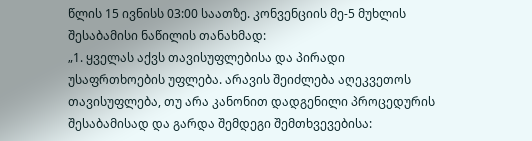წლის 15 ივნისს 03:00 საათზე. კონვენციის მე-5 მუხლის შესაბამისი ნაწილის თანახმად:
„1. ყველას აქვს თავისუფლებისა და პირადი უსაფრთხოების უფლება. არავის შეიძლება აღეკვეთოს თავისუფლება, თუ არა კანონით დადგენილი პროცედურის შესაბამისად და გარდა შემდეგი შემთხვევებისა: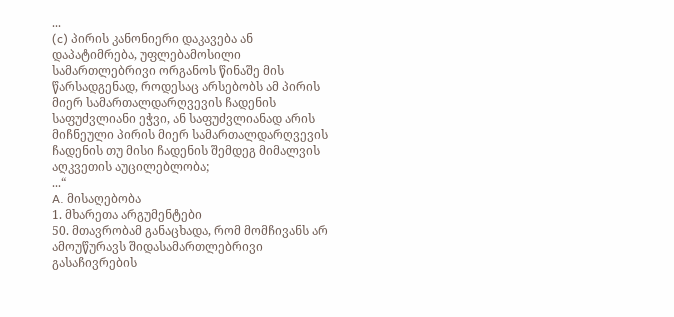...
(c) პირის კანონიერი დაკავება ან დაპატიმრება, უფლებამოსილი სამართლებრივი ორგანოს წინაშე მის წარსადგენად, როდესაც არსებობს ამ პირის მიერ სამართალდარღვევის ჩადენის საფუძვლიანი ეჭვი, ან საფუძვლიანად არის მიჩნეული პირის მიერ სამართალდარღვევის ჩადენის თუ მისი ჩადენის შემდეგ მიმალვის აღკვეთის აუცილებლობა;
...“
A. მისაღებობა
1. მხარეთა არგუმენტები
50. მთავრობამ განაცხადა, რომ მომჩივანს არ ამოუწურავს შიდასამართლებრივი გასაჩივრების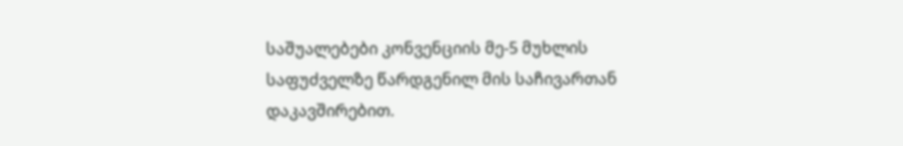საშუალებები კონვენციის მე-5 მუხლის საფუძველზე წარდგენილ მის საჩივართან დაკავშირებით.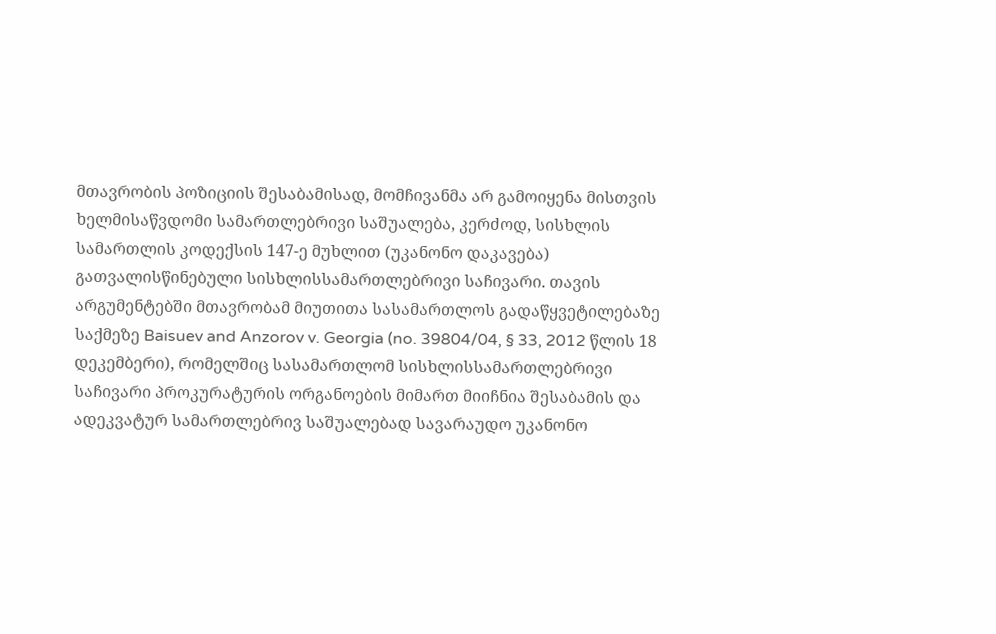მთავრობის პოზიციის შესაბამისად, მომჩივანმა არ გამოიყენა მისთვის ხელმისაწვდომი სამართლებრივი საშუალება, კერძოდ, სისხლის სამართლის კოდექსის 147-ე მუხლით (უკანონო დაკავება) გათვალისწინებული სისხლისსამართლებრივი საჩივარი. თავის არგუმენტებში მთავრობამ მიუთითა სასამართლოს გადაწყვეტილებაზე საქმეზე Baisuev and Anzorov v. Georgia (no. 39804/04, § 33, 2012 წლის 18 დეკემბერი), რომელშიც სასამართლომ სისხლისსამართლებრივი საჩივარი პროკურატურის ორგანოების მიმართ მიიჩნია შესაბამის და ადეკვატურ სამართლებრივ საშუალებად სავარაუდო უკანონო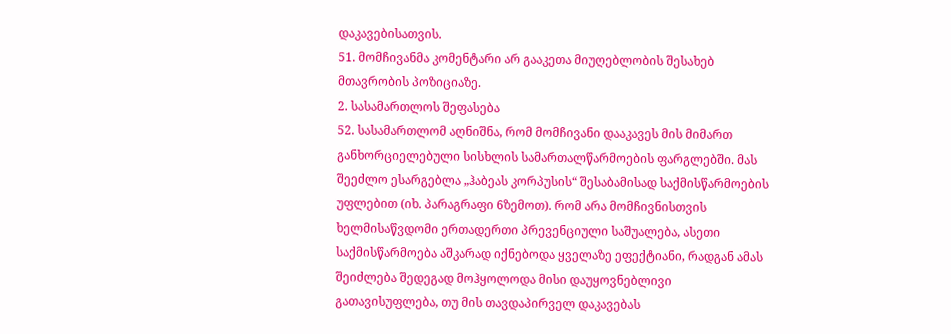დაკავებისათვის.
51. მომჩივანმა კომენტარი არ გააკეთა მიუღებლობის შესახებ მთავრობის პოზიციაზე.
2. სასამართლოს შეფასება
52. სასამართლომ აღნიშნა, რომ მომჩივანი დააკავეს მის მიმართ განხორციელებული სისხლის სამართალწარმოების ფარგლებში. მას შეეძლო ესარგებლა „ჰაბეას კორპუსის“ შესაბამისად საქმისწარმოების უფლებით (იხ. პარაგრაფი 6ზემოთ). რომ არა მომჩივნისთვის ხელმისაწვდომი ერთადერთი პრევენციული საშუალება, ასეთი საქმისწარმოება აშკარად იქნებოდა ყველაზე ეფექტიანი, რადგან ამას შეიძლება შედეგად მოჰყოლოდა მისი დაუყოვნებლივი გათავისუფლება, თუ მის თავდაპირველ დაკავებას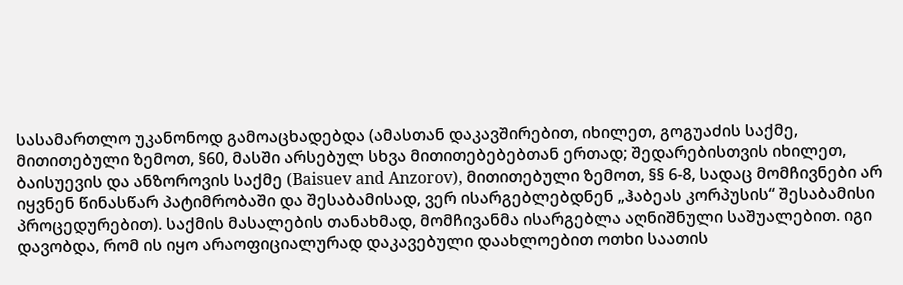სასამართლო უკანონოდ გამოაცხადებდა (ამასთან დაკავშირებით, იხილეთ, გოგუაძის საქმე, მითითებული ზემოთ, §60, მასში არსებულ სხვა მითითებებებთან ერთად; შედარებისთვის იხილეთ, ბაისუევის და ანზოროვის საქმე (Baisuev and Anzorov), მითითებული ზემოთ, §§ 6-8, სადაც მომჩივნები არ იყვნენ წინასწარ პატიმრობაში და შესაბამისად, ვერ ისარგებლებდნენ „ჰაბეას კორპუსის“ შესაბამისი პროცედურებით). საქმის მასალების თანახმად, მომჩივანმა ისარგებლა აღნიშნული საშუალებით. იგი დავობდა, რომ ის იყო არაოფიციალურად დაკავებული დაახლოებით ოთხი საათის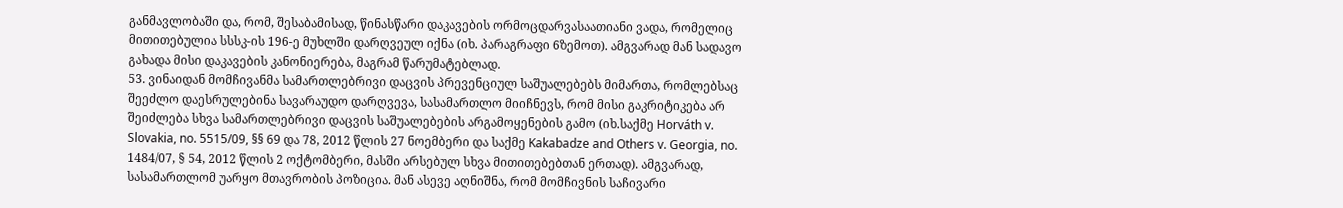განმავლობაში და, რომ, შესაბამისად, წინასწარი დაკავების ორმოცდარვასაათიანი ვადა, რომელიც მითითებულია სსსკ-ის 196-ე მუხლში დარღვეულ იქნა (იხ. პარაგრაფი 6ზემოთ). ამგვარად მან სადავო გახადა მისი დაკავების კანონიერება, მაგრამ წარუმატებლად.
53. ვინაიდან მომჩივანმა სამართლებრივი დაცვის პრევენციულ საშუალებებს მიმართა, რომლებსაც შეეძლო დაესრულებინა სავარაუდო დარღვევა, სასამართლო მიიჩნევს, რომ მისი გაკრიტიკება არ შეიძლება სხვა სამართლებრივი დაცვის საშუალებების არგამოყენების გამო (იხ.საქმე Horváth v. Slovakia, no. 5515/09, §§ 69 და 78, 2012 წლის 27 ნოემბერი და საქმე Kakabadze and Others v. Georgia, no. 1484/07, § 54, 2012 წლის 2 ოქტომბერი, მასში არსებულ სხვა მითითებებთან ერთად). ამგვარად, სასამართლომ უარყო მთავრობის პოზიცია. მან ასევე აღნიშნა, რომ მომჩივნის საჩივარი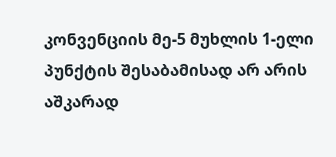კონვენციის მე-5 მუხლის 1-ელი პუნქტის შესაბამისად არ არის აშკარად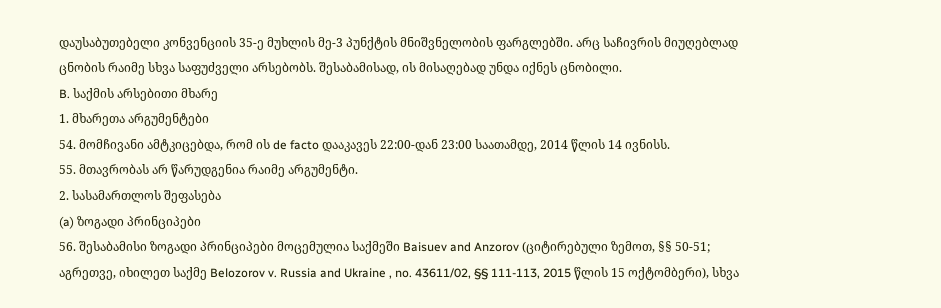დაუსაბუთებელი კონვენციის 35-ე მუხლის მე-3 პუნქტის მნიშვნელობის ფარგლებში. არც საჩივრის მიუღებლად ცნობის რაიმე სხვა საფუძველი არსებობს. შესაბამისად, ის მისაღებად უნდა იქნეს ცნობილი.
B. საქმის არსებითი მხარე
1. მხარეთა არგუმენტები
54. მომჩივანი ამტკიცებდა, რომ ის de facto დააკავეს 22:00-დან 23:00 საათამდე, 2014 წლის 14 ივნისს.
55. მთავრობას არ წარუდგენია რაიმე არგუმენტი.
2. სასამართლოს შეფასება
(a) ზოგადი პრინციპები
56. შესაბამისი ზოგადი პრინციპები მოცემულია საქმეში Baisuev and Anzorov (ციტირებული ზემოთ, §§ 50-51; აგრეთვე, იხილეთ საქმე Belozorov v. Russia and Ukraine , no. 43611/02, §§ 111-113, 2015 წლის 15 ოქტომბერი), სხვა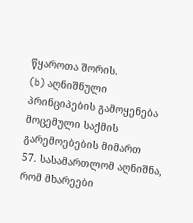წყაროთა შორის.
(b) აღნიშნული პრინციპების გამოყენება მოცემული საქმის გარემოებების მიმართ
57. სასამართლომ აღნიშნა, რომ მხარეები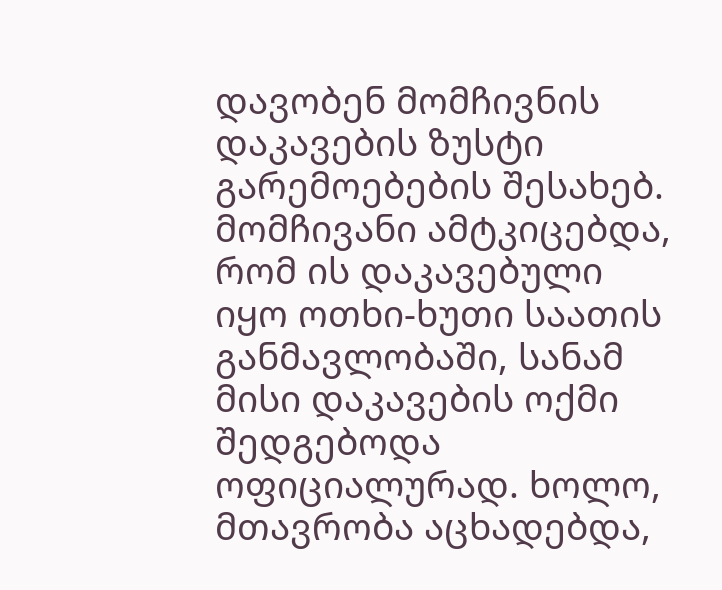დავობენ მომჩივნის დაკავების ზუსტი გარემოებების შესახებ. მომჩივანი ამტკიცებდა, რომ ის დაკავებული იყო ოთხი-ხუთი საათის განმავლობაში, სანამ მისი დაკავების ოქმი შედგებოდა ოფიციალურად. ხოლო, მთავრობა აცხადებდა,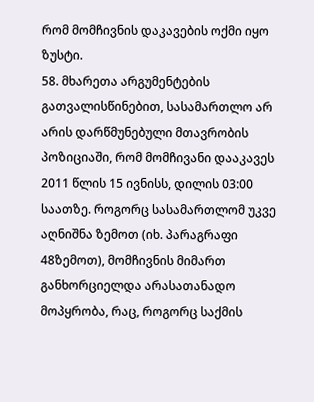რომ მომჩივნის დაკავების ოქმი იყო ზუსტი.
58. მხარეთა არგუმენტების გათვალისწინებით, სასამართლო არ არის დარწმუნებული მთავრობის პოზიციაში, რომ მომჩივანი დააკავეს 2011 წლის 15 ივნისს, დილის 03:00 საათზე. როგორც სასამართლომ უკვე აღნიშნა ზემოთ (იხ. პარაგრაფი 48ზემოთ), მომჩივნის მიმართ განხორციელდა არასათანადო მოპყრობა, რაც, როგორც საქმის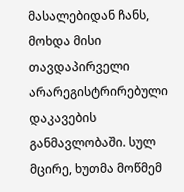მასალებიდან ჩანს, მოხდა მისი თავდაპირველი არარეგისტრირებული დაკავების განმავლობაში. სულ მცირე, ხუთმა მოწმემ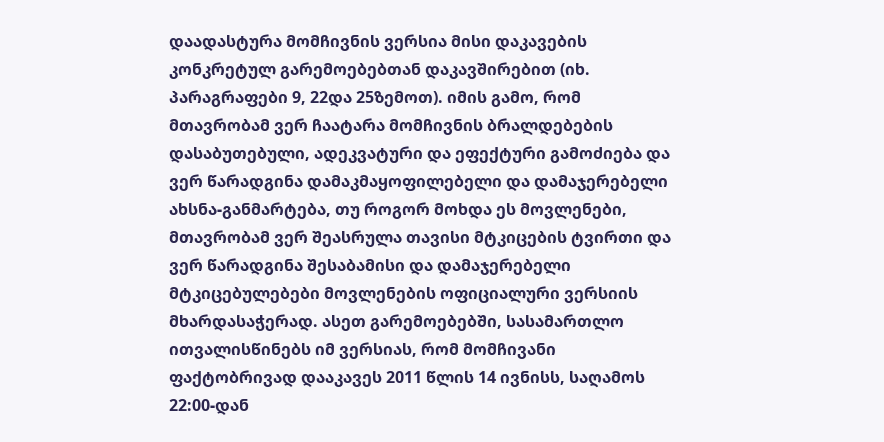დაადასტურა მომჩივნის ვერსია მისი დაკავების კონკრეტულ გარემოებებთან დაკავშირებით (იხ. პარაგრაფები 9, 22და 25ზემოთ). იმის გამო, რომ მთავრობამ ვერ ჩაატარა მომჩივნის ბრალდებების დასაბუთებული, ადეკვატური და ეფექტური გამოძიება და ვერ წარადგინა დამაკმაყოფილებელი და დამაჯერებელი ახსნა-განმარტება, თუ როგორ მოხდა ეს მოვლენები, მთავრობამ ვერ შეასრულა თავისი მტკიცების ტვირთი და ვერ წარადგინა შესაბამისი და დამაჯერებელი მტკიცებულებები მოვლენების ოფიციალური ვერსიის მხარდასაჭერად. ასეთ გარემოებებში, სასამართლო ითვალისწინებს იმ ვერსიას, რომ მომჩივანი ფაქტობრივად დააკავეს 2011 წლის 14 ივნისს, საღამოს 22:00-დან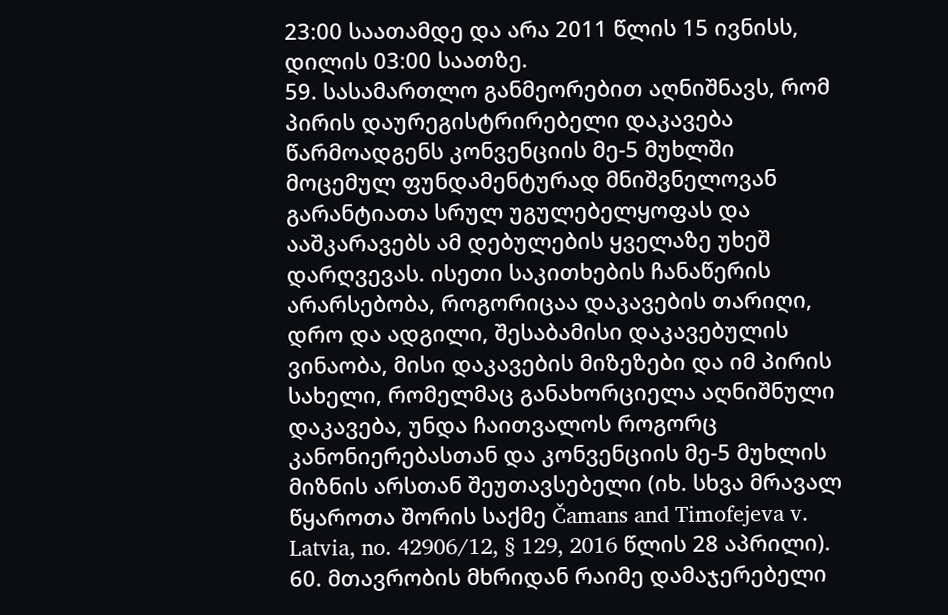23:00 საათამდე და არა 2011 წლის 15 ივნისს, დილის 03:00 საათზე.
59. სასამართლო განმეორებით აღნიშნავს, რომ პირის დაურეგისტრირებელი დაკავება წარმოადგენს კონვენციის მე-5 მუხლში მოცემულ ფუნდამენტურად მნიშვნელოვან გარანტიათა სრულ უგულებელყოფას და ააშკარავებს ამ დებულების ყველაზე უხეშ დარღვევას. ისეთი საკითხების ჩანაწერის არარსებობა, როგორიცაა დაკავების თარიღი, დრო და ადგილი, შესაბამისი დაკავებულის ვინაობა, მისი დაკავების მიზეზები და იმ პირის სახელი, რომელმაც განახორციელა აღნიშნული დაკავება, უნდა ჩაითვალოს როგორც კანონიერებასთან და კონვენციის მე-5 მუხლის მიზნის არსთან შეუთავსებელი (იხ. სხვა მრავალ წყაროთა შორის საქმე Čamans and Timofejeva v. Latvia, no. 42906/12, § 129, 2016 წლის 28 აპრილი).
60. მთავრობის მხრიდან რაიმე დამაჯერებელი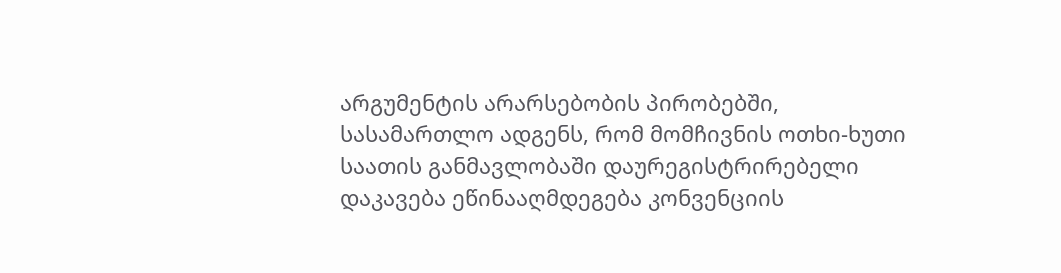არგუმენტის არარსებობის პირობებში, სასამართლო ადგენს, რომ მომჩივნის ოთხი-ხუთი საათის განმავლობაში დაურეგისტრირებელი დაკავება ეწინააღმდეგება კონვენციის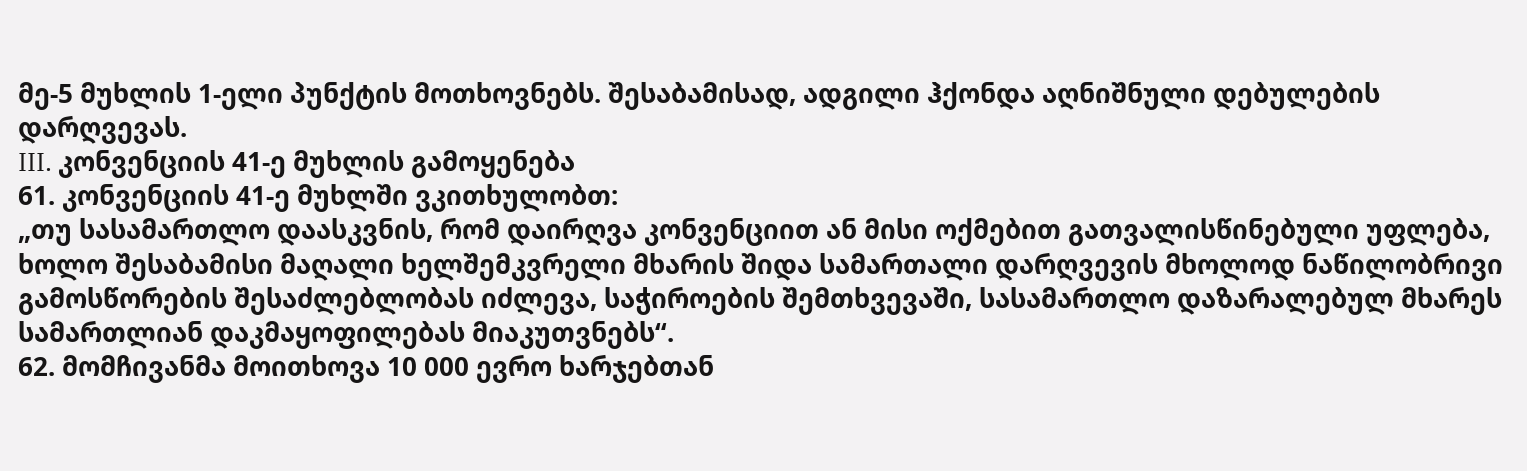მე-5 მუხლის 1-ელი პუნქტის მოთხოვნებს. შესაბამისად, ადგილი ჰქონდა აღნიშნული დებულების დარღვევას.
III. კონვენციის 41-ე მუხლის გამოყენება
61. კონვენციის 41-ე მუხლში ვკითხულობთ:
„თუ სასამართლო დაასკვნის, რომ დაირღვა კონვენციით ან მისი ოქმებით გათვალისწინებული უფლება, ხოლო შესაბამისი მაღალი ხელშემკვრელი მხარის შიდა სამართალი დარღვევის მხოლოდ ნაწილობრივი გამოსწორების შესაძლებლობას იძლევა, საჭიროების შემთხვევაში, სასამართლო დაზარალებულ მხარეს სამართლიან დაკმაყოფილებას მიაკუთვნებს“.
62. მომჩივანმა მოითხოვა 10 000 ევრო ხარჯებთან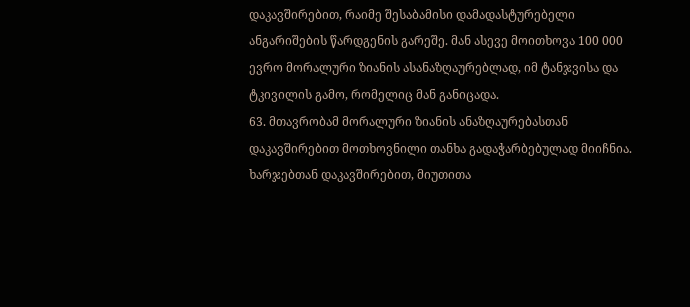დაკავშირებით, რაიმე შესაბამისი დამადასტურებელი ანგარიშების წარდგენის გარეშე. მან ასევე მოითხოვა 100 000 ევრო მორალური ზიანის ასანაზღაურებლად, იმ ტანჯვისა და ტკივილის გამო, რომელიც მან განიცადა.
63. მთავრობამ მორალური ზიანის ანაზღაურებასთან დაკავშირებით მოთხოვნილი თანხა გადაჭარბებულად მიიჩნია. ხარჯებთან დაკავშირებით, მიუთითა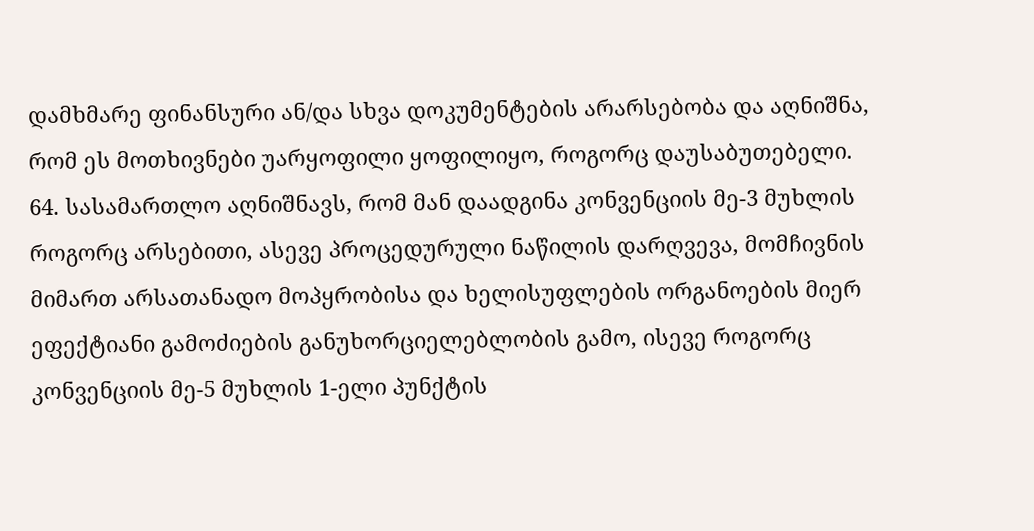დამხმარე ფინანსური ან/და სხვა დოკუმენტების არარსებობა და აღნიშნა, რომ ეს მოთხივნები უარყოფილი ყოფილიყო, როგორც დაუსაბუთებელი.
64. სასამართლო აღნიშნავს, რომ მან დაადგინა კონვენციის მე-3 მუხლის როგორც არსებითი, ასევე პროცედურული ნაწილის დარღვევა, მომჩივნის მიმართ არსათანადო მოპყრობისა და ხელისუფლების ორგანოების მიერ ეფექტიანი გამოძიების განუხორციელებლობის გამო, ისევე როგორც კონვენციის მე-5 მუხლის 1-ელი პუნქტის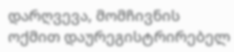დარღვევა, მომჩივნის ოქმით დაურეგისტრირებელ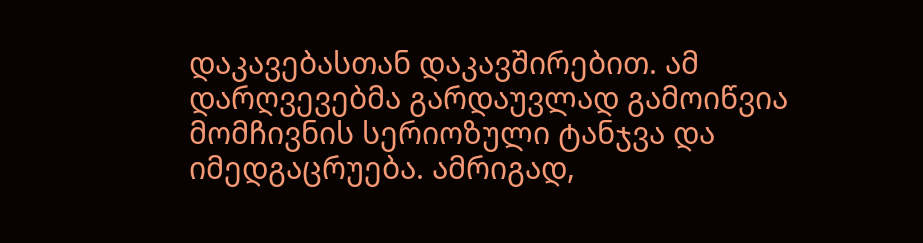დაკავებასთან დაკავშირებით. ამ დარღვევებმა გარდაუვლად გამოიწვია მომჩივნის სერიოზული ტანჯვა და იმედგაცრუება. ამრიგად,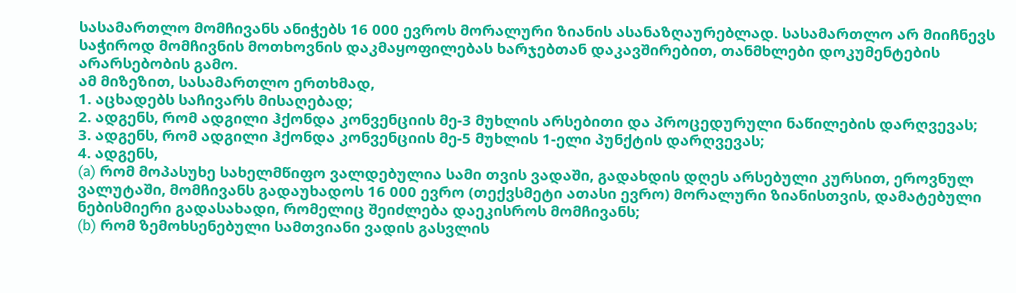სასამართლო მომჩივანს ანიჭებს 16 000 ევროს მორალური ზიანის ასანაზღაურებლად. სასამართლო არ მიიჩნევს საჭიროდ მომჩივნის მოთხოვნის დაკმაყოფილებას ხარჯებთან დაკავშირებით, თანმხლები დოკუმენტების არარსებობის გამო.
ამ მიზეზით, სასამართლო ერთხმად,
1. აცხადებს საჩივარს მისაღებად;
2. ადგენს, რომ ადგილი ჰქონდა კონვენციის მე-3 მუხლის არსებითი და პროცედურული ნაწილების დარღვევას;
3. ადგენს, რომ ადგილი ჰქონდა კონვენციის მე-5 მუხლის 1-ელი პუნქტის დარღვევას;
4. ადგენს,
(a) რომ მოპასუხე სახელმწიფო ვალდებულია სამი თვის ვადაში, გადახდის დღეს არსებული კურსით, ეროვნულ ვალუტაში, მომჩივანს გადაუხადოს 16 000 ევრო (თექვსმეტი ათასი ევრო) მორალური ზიანისთვის, დამატებული ნებისმიერი გადასახადი, რომელიც შეიძლება დაეკისროს მომჩივანს;
(b) რომ ზემოხსენებული სამთვიანი ვადის გასვლის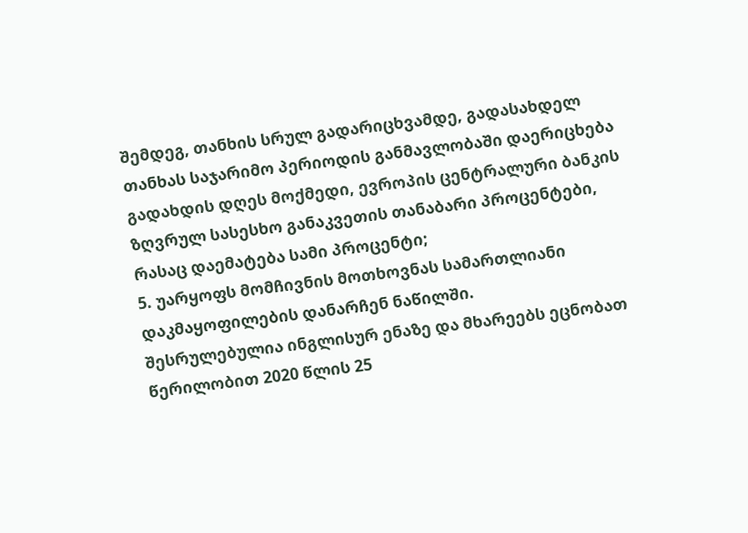შემდეგ, თანხის სრულ გადარიცხვამდე, გადასახდელ თანხას საჯარიმო პერიოდის განმავლობაში დაერიცხება გადახდის დღეს მოქმედი, ევროპის ცენტრალური ბანკის ზღვრულ სასესხო განაკვეთის თანაბარი პროცენტები, რასაც დაემატება სამი პროცენტი;
5. უარყოფს მომჩივნის მოთხოვნას სამართლიანი დაკმაყოფილების დანარჩენ ნაწილში.
შესრულებულია ინგლისურ ენაზე და მხარეებს ეცნობათ წერილობით 2020 წლის 25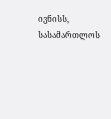ივნისს, სასამართლოს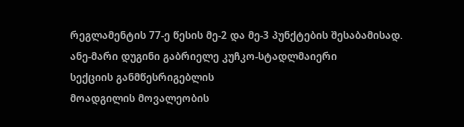რეგლამენტის 77-ე წესის მე-2 და მე-3 პუნქტების შესაბამისად.
ანე-მარი დუგინი გაბრიელე კუჩკო-სტადლმაიერი
სექციის განმწესრიგებლის
მოადგილის მოვალეობის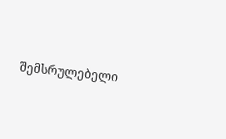შემსრულებელი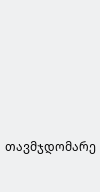თავმჯდომარე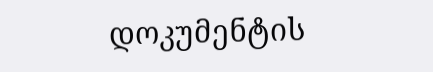დოკუმენტის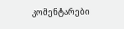კომენტარები